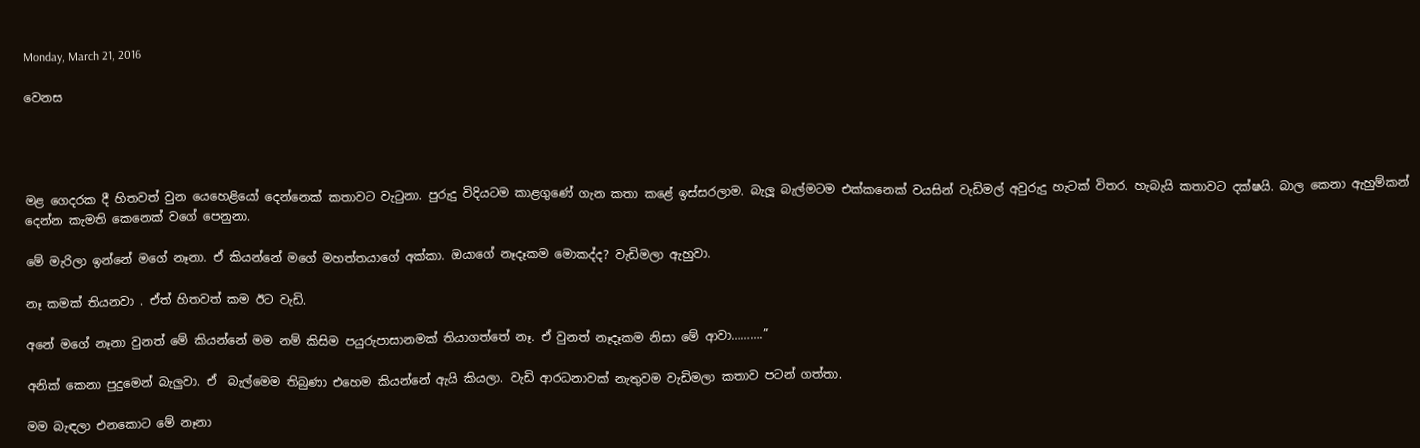Monday, March 21, 2016

වෙනස




මළ ගෙදරක දී හිතවත් වුන යෙහෙළියෝ දෙන්නෙක් කතාවට වැටුනා. පුරුදු විදියටම කාළගුණේ ගැන කතා කළේ ඉස්සරලාම. බැලූ බැල්මටම එක්කනෙක් වයසින් වැඩිමල් අවුරුදු හැටක් විතර. හැබැයි කතාවට දක්ෂයි. බාල කෙනා ඇහුම්කන් දෙන්න කැමති කෙනෙක් වගේ පෙනුනා.

මේ මැරිලා ඉන්නේ මගේ නෑනා. ඒ කියන්නේ මගේ මහත්තයාගේ අක්කා. ඔයාගේ නෑදෑකම මොකද්ද? වැඩිමලා ඇහුවා.

නෑ කමක් තියනවා . ඒත් හිතවත් කම ඊට වැඩි.

අනේ මගේ නෑනා වුනත් මේ කියන්නේ මම නම් කිසිම පයුරුපාසානමක් තියාගත්තේ නෑ. ඒ වුනත් නෑදෑකම නිසා මේ ආවා……….”

අනික් කෙනා පුදුමෙන් බැලුවා. ඒ  බැල්මෙම තිබුණා එහෙම කියන්නේ ඇයි කියලා. වැඩි ආරධනාවක් නැතුවම වැඩිමලා කතාව පටන් ගත්තා.

මම බැඳලා එනකොට මේ නෑනා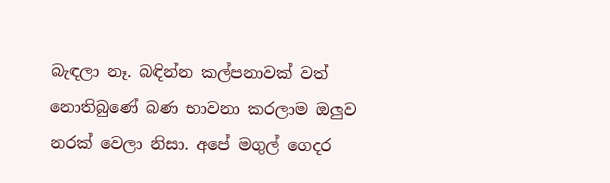බැඳලා නෑ. බඳින්න කල්පනාවක් වත් නොතිබුණේ බණ භාවනා කරලාම ඔලුව නරක් වෙලා නිසා. අපේ මගුල් ගෙදර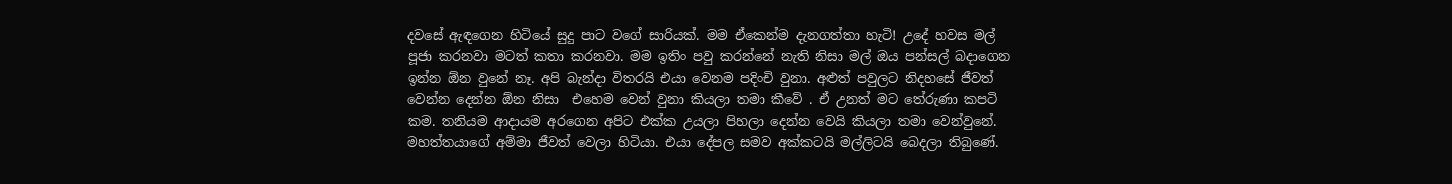දවසේ ඇඳගෙන හිටියේ සුදු පාට වගේ සාරියක්. මම ඒකෙන්ම දැනගත්තා හැටි! උදේ හවස මල් පූජා කරනවා මටත් කතා කරනවා. මම ඉතිං පවු කරන්නේ නැති නිසා මල් ඔය පන්සල් බදාගෙන ඉන්න ඕන වුනේ නෑ. අපි බැන්දා විතරයි එයා වෙනම පදිංචි වුනා. අළුත් පවුලට නිදහසේ ජීවත් වෙන්න දෙන්න ඕන නිසා  එහෙම වෙන් වුනා කියලා තමා කීවේ . ඒ උනත් මට තේරුණා කපටි කම. තනියම ආදායම අරගෙන අපිට එක්ක උයලා පිහලා දෙන්න වෙයි කියලා තමා වෙන්වුනේ. මහත්තයාගේ අම්මා ජීවත් වෙලා හිටියා. එයා දේපල සමව අක්කටයි මල්ලිටයි බෙදලා තිබුණේ.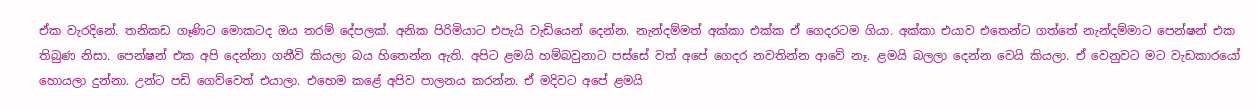ඒක වැරදිනේ. තනිකඩ ගෑණිට මොකටද ඔය තරම් දේපලක්. අනික පිරිමියාට එපැයි වැඩියෙන් දෙන්න. නැන්දම්මත් අක්කා එක්ක ඒ ගෙදරටම ගියා. අක්කා එයාව එතෙන්ට ගත්තේ නැන්දම්මාට පෙන්ෂන් එක තිබුණ නිසා. පෙන්ෂන් එක අපි දෙන්නා ගනීවි කියලා බය හිතෙන්න ඇති. අපිට ළමයි හම්බවුනාට පස්සේ වත් අපේ ගෙදර නවතින්න ආවේ නෑ. ළමයි බලලා දෙන්න වෙයි කියලා. ඒ වෙනුවට මට වැඩකාරයෝ හොයලා දුන්නා. උන්ට පඩි ගෙව්වෙත් එයාලා. එහෙම කළේ අපිව පාලනය කරන්න. ඒ මදිවට අපේ ළමයි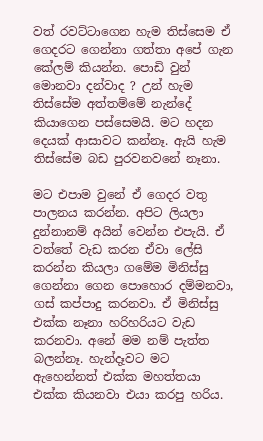වත් රවට්ටාගෙන හැම තිස්සෙම ඒ ගෙදරට ගෙන්නා ගත්තා අපේ ගැන කේලම් කියන්න. පොඩි වුන් මොනවා දන්වාද ? උන් හැම තිස්සේම අත්තම්මේ නැන්දේ කියාගෙන පස්සෙමයි. මට හදන දෙයක් ආසාවට කන්නෑ. ඇයි හැම තිස්සේම බඩ පුරවනවනේ නෑනා.

මට එපාම වුනේ ඒ ගෙදර වතු පාලනය කරන්න. අපිට ලියලා දුන්නානම් අයින් වෙන්න එපැයි. ඒ වත්තේ වැඩ කරන ඒවා ලේසි කරන්න කියලා ගමේම මිනිස්සු ගෙන්නා ගෙන පොහොර දම්මනවා, ගස් කප්පාදු කරනවා. ඒ මිනිස්සු එක්ක නෑනා හරිහරියට වැඩ කරනවා. අනේ මම නම් පැත්ත බලන්නෑ. හැන්දෑවට මට ඇහෙන්නත් එක්ක මහත්තයා එක්ක කියනවා එයා කරපු හරිය.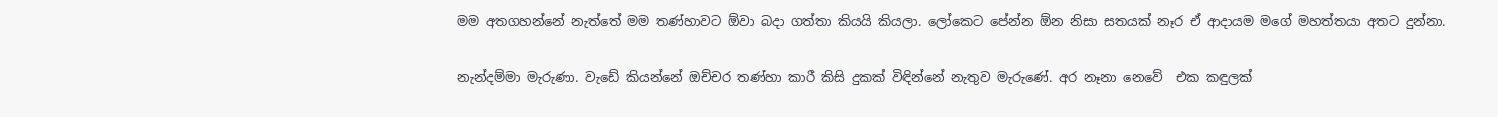මම අතගහන්නේ නැත්තේ මම තණ්හාවට ඕවා බදා ගත්තා කියයි කියලා. ලෝකෙට පේන්න ඕන නිසා සතයක් නෑර ඒ ආදායම මගේ මහත්තයා අතට දුන්නා.

නැන්දම්මා මැරුණා. වැඩේ කියන්නේ ඔච්චර තණ්හා කාරී කිසි දුකක් විඳින්නේ නැතුව මැරුණේ. අර නෑනා නෙවේ  එක කඳුලක්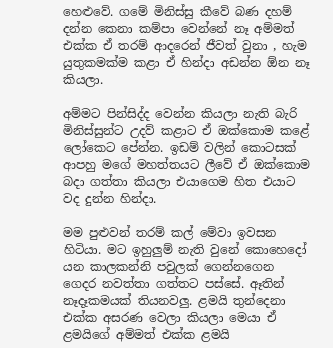හෙළුවේ. ගමේ මිනිස්සු කීවේ බණ දහම් දන්න කෙනා කම්පා වෙන්නේ නෑ අම්මත් එක්ක ඒ තරම් ආදරෙන් ජීවත් වුනා , හැම යුතුකමක්ම කළා ඒ හින්දා අඩන්න ඕන නෑ කියලා.

අම්මට පින්සිද්ද වෙන්න කියලා නැති බැරි මිනිස්සුන්ට උදව් කළාට ඒ ඔක්කොම කළේ ලෝකෙට පේන්න. ඉඩම් වලින් කොටසක් ආපහු මගේ මහත්තයට ලීවේ ඒ ඔක්කොම බදා ගත්තා කියලා එයාගෙම හිත එයාට වද දුන්න හින්දා.

මම පුළුවන් තරම් කල් මේවා ඉවසන හිටියා. මට ඉහුලුම් නැති වුනේ කොහෙදෝ යන කාලකන්නි පවුලක් ගෙන්නගෙන ගෙදර නවත්තා ගත්තට පස්සේ. ඈතින් නෑදෑකමයක් තියනවලු. ළමයි තුන්දෙනා එක්ක අසරණ වෙලා කියලා මෙයා ඒ ළමයිගේ අම්මත් එක්ක ළමයි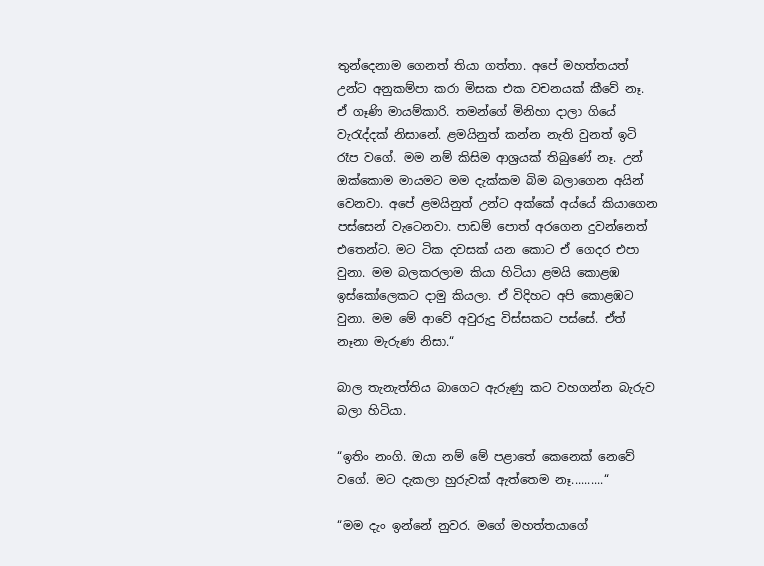තුන්දෙනාම ගෙනත් තියා ගත්තා. අපේ මහත්තයත් උන්ට අනුකම්පා කරා මිසක එක වචනයක් කීවේ නෑ. ඒ ගෑණි මායම්කාරි. තමන්ගේ මිනිහා දාලා ගියේ වැරැද්දක් නිසානේ. ළමයිනුත් කන්න නැති වුනත් ඉටි රෑප වගේ. මම නම් කිසිම ආශ්‍රයක් තිබුණේ නෑ. උන් ඔක්කොම මායමට මම දැක්කම බිම බලාගෙන අයින් වෙනවා. අපේ ළමයිනුත් උන්ට අක්කේ අය්යේ කියාගෙන පස්සෙන් වැටෙනවා. පාඩම් පොත් අරගෙන දුවන්නෙත් එතෙන්ට. මට ටික දවසක් යන කොට ඒ ගෙදර එපා වුනා. මම බලකරලාම කියා හිටියා ළමයි කොළඹ ඉස්කෝලෙකට දාමු කියලා. ඒ විදිහට අපි කොළඹට වුනා. මම මේ ආවේ අවුරුදු විස්සකට පස්සේ. ඒත් නෑනා මැරුණ නිසා.“

බාල තැනැත්තිය බාගෙට ඇරුණු කට වහගන්න බැරුව බලා හිටියා.

“ඉතිං නංගි. ඔයා නම් මේ පළාතේ කෙනෙක් නෙවේ වගේ. මට දැකලා හුරුවක් ඇත්තෙම නෑ..........“

“මම දැං ඉන්නේ නුවර. මගේ මහත්තයාගේ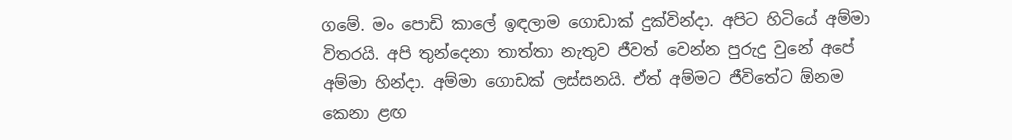ගමේ. මං පොඩි කාලේ ඉඳලාම ගොඩාක් දුක්වින්දා. අපිට හිටියේ අම්මා විතරයි. අපි තුන්දෙනා තාත්තා නැතුව ජීවත් වෙන්න පුරුදු වුනේ අපේ අම්මා හින්දා. අම්මා ගොඩක් ලස්සනයි. ඒත් අම්මට ජීවිතේට ඕනම කෙනා ළඟ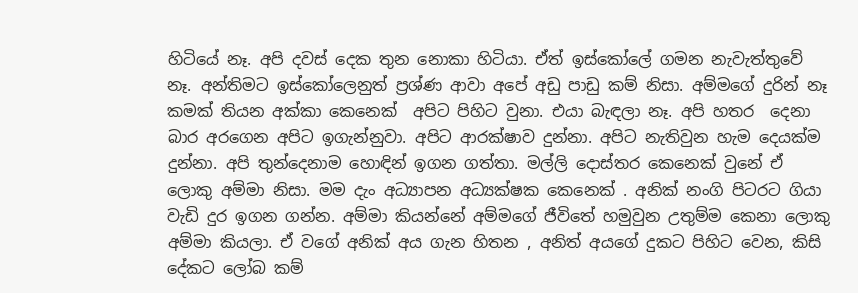හිටියේ නෑ. අපි දවස් දෙක තුන නොකා හිටියා. ඒත් ඉස්කෝලේ ගමන නැවැත්තුවේ නෑ. අන්තිමට ඉස්කෝලෙනුත් ප්‍රශ්ණ ආවා අපේ අඩු පාඩු කම් නිසා. අම්මගේ දුරින් නෑ කමක් තියන අක්කා කෙනෙක්  අපිට පිහිට වුනා. එයා බැඳලා නෑ. අපි හතර  දෙනා බාර අරගෙන අපිට ඉගැන්නුවා. අපිට ආරක්ෂාව දුන්නා. අපිට නැතිවුන හැම දෙයක්ම දුන්නා. අපි තුන්දෙනාම හොඳින් ඉගන ගත්තා. මල්ලි දොස්තර කෙනෙක් වුනේ ඒ ලොකු අම්මා නිසා. මම දැං අධ්‍යාපන අධ්‍යක්ෂක කෙනෙක් . අනික් නංගි පිටරට ගියා වැඩි දුර ඉගන ගන්න. අම්මා කියන්නේ අම්මගේ ජීවිතේ හමුවුන උතුම්ම කෙනා ලොකු අම්මා කියලා. ඒ වගේ අනික් අය ගැන හිතන , අනිත් අයගේ දුකට පිහිට වෙන, කිසි දේකට ලෝබ කම්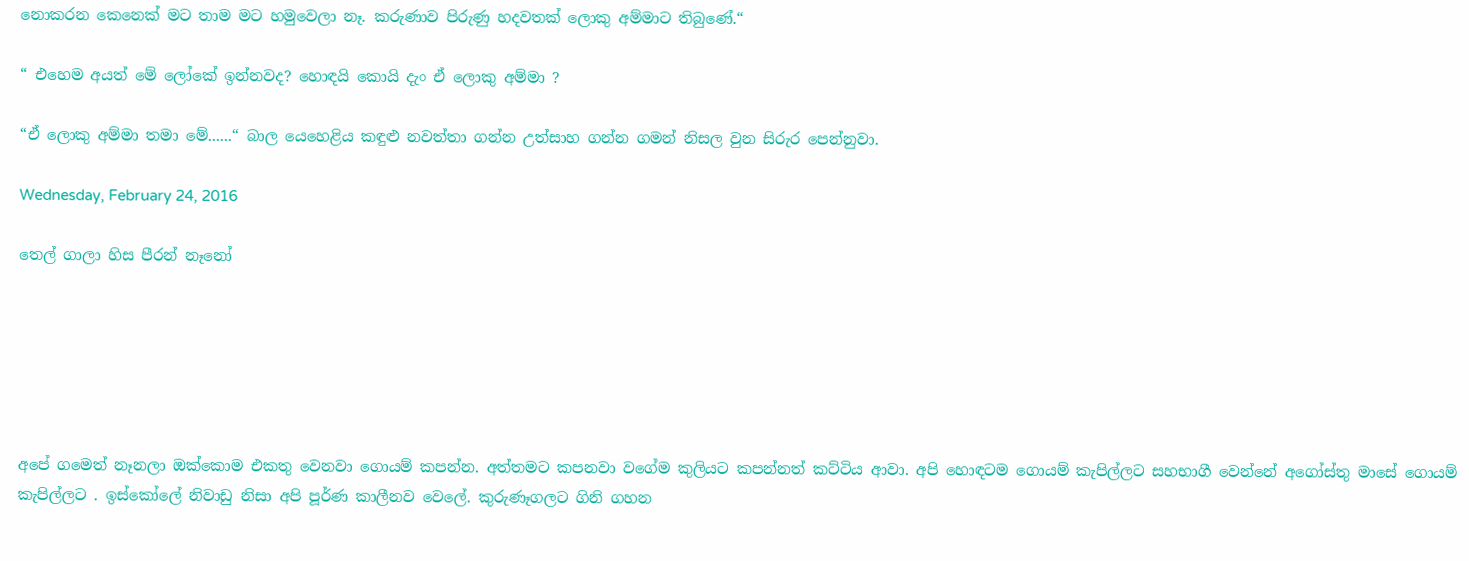නොකරන කෙනෙක් මට තාම මට හමුවෙලා නෑ. කරුණාව පිරුණු හදවතක් ලොකු අම්මාට තිබුණේ.“

“ එහෙම අයත් මේ ලෝකේ ඉන්නවද? හොඳයි කොයි දැං ඒ ලොකු අම්මා ?

“ඒ ලොකු අම්මා තමා මේ......“ බාල යෙහෙළිය කඳුළු නවත්තා ගන්න උත්සාහ ගන්න ගමන් නිසල වුන සිරුර පෙන්නුවා.

Wednesday, February 24, 2016

තෙල් ගාලා හිස පීරන් නෑනෝ






අපේ ගමෙත් නෑනලා ඔක්කොම එකතු වෙනවා ගොයම් කපන්න. අත්තමට කපනවා වගේම කුලියට කපන්නත් කට්ටිය ආවා. අපි හොඳටම ගොයම් කැපිල්ලට සහභාගී වෙන්නේ අගෝස්තු මාසේ ගොයම් කැපිල්ලට . ඉස්කෝලේ නිවාඩු නිසා අපි පූර්ණ කාලීනව වෙලේ. කුරුණෑගලට ගිනි ගහන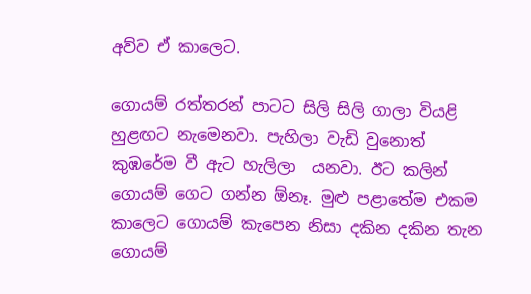අව්ව ඒ කාලෙට.

ගොයම් රත්තරන් පාටට සිලි සිලි ගාලා වියළි හුළඟට නැමෙනවා. පැහිලා වැඩි වුනොත් කුඹරේම වී ඇට හැලිලා  යනවා. ඊට කලින් ගොයම් ගෙට ගන්න ඕනෑ. මුළු පළාතේම එකම කාලෙට ගොයම් කැපෙන නිසා දකින දකින තැන ගොයම්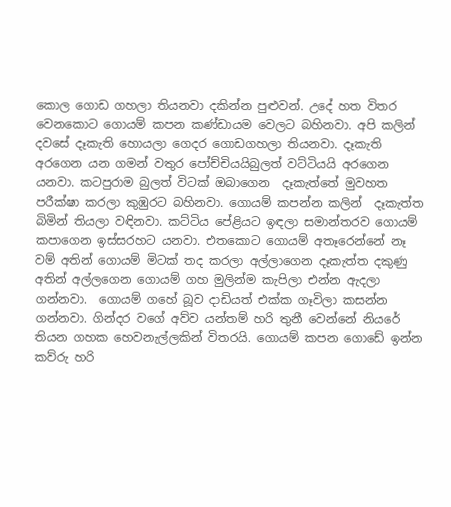කොල ගොඩ ගහලා තියනවා දකින්න පුළුවන්. උදේ හත විතර වෙනකොට ගොයම් කපන කණ්ඩායම වෙලට බහිනවා. අපි කලින් දවසේ දෑකැති හොයලා ගෙදර ගොඩගහලා තියනවා. දෑකැති අරගෙන යන ගමන් වතුර පෝච්චියයිබුලත් වට්ටියයි අරගෙන යනවා. කටපුරාම බුලත් විටක් ඔබාගෙන  දෑකැත්තේ මුවහත පරීක්ෂා කරලා කුඹුරට බහිනවා. ගොයම් කපන්න කලින්  දෑකැත්ත බිමින් තියලා වඳිනවා. කට්ටිය පේළියට ඉඳලා සමාන්තරව ගොයම් කපාගෙන ඉස්සරහට යනවා. එතකොට ගොයම් අතෑරෙන්නේ නෑ වම් අතින් ගොයම් මිටක් තද කරලා අල්ලාගෙන දෑකැත්ත දකුණු අතින් අල්ලගෙන ගොයම් ගහ මුලින්ම කැපිලා එන්න ඇදලා ගන්නවා.  ගොයම් ගහේ බූව දාඩියත් එක්ක ගෑවිලා කසන්න ගන්නවා. ගින්දර වගේ අව්ව යන්තම් හරි තුනී වෙන්නේ නියරේ තියන ගහක හෙවනැල්ලකින් විතරයි. ගොයම් කපන ගොඩේ ඉන්න කව්රු හරි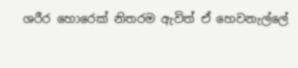ශරීර හොරෙක් නිතරම ඇවිත් ඒ හෙවනැල්ලේ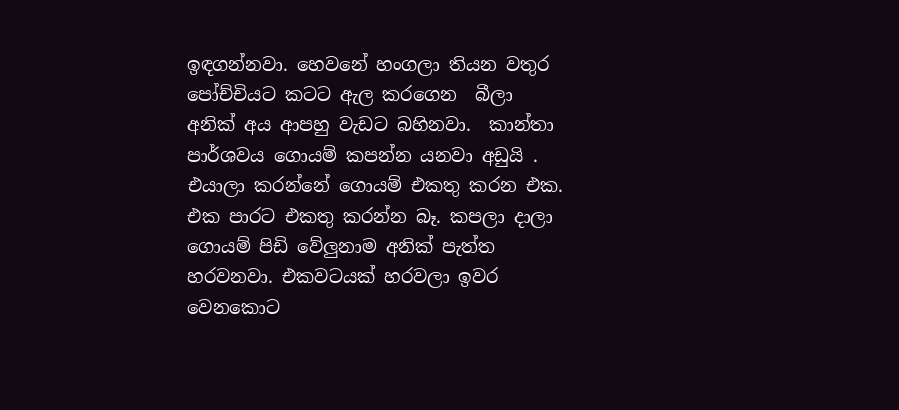ඉඳගන්නවා. හෙවනේ හංගලා තියන වතුර පෝච්චියට කටට ඇල කරගෙන  බීලා අනික් අය ආපහු වැඩට බහිනවා.  කාන්තා පාර්ශවය ගොයම් කපන්න යනවා අඩුයි . එයාලා කරන්නේ ගොයම් එකතු කරන එක. එක පාරට එකතු කරන්න බෑ. කපලා දාලා ගොයම් පිඩි වේලුනාම අනික් පැත්ත හරවනවා. එකවටයක් හරවලා ඉවර වෙනකොට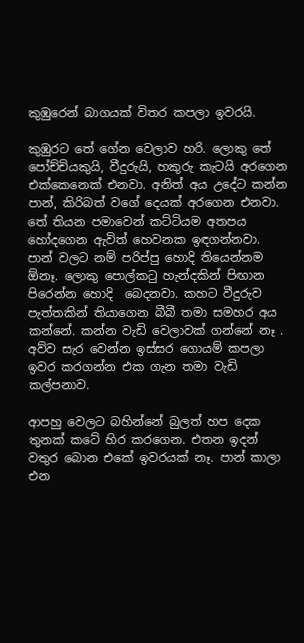කුඹුරෙන් බාගයක් විතර කපලා ඉවරයි.

කුඹුරට තේ ගේන වෙලාව හරි. ලොකු තේ පෝච්චියකුයි, වීදුරුයි, හකුරු කැටයි අරගෙන එක්කෙනෙක් එනවා. අනිත් අය උදේට කන්න පාන්, කිරිබත් වගේ දෙයක් අරගෙන එනවා. තේ තියන පමාවෙන් කට්ටියම අතපය හෝදගෙන ඇවිත් හෙවනක ඉඳගන්නවා. පාන් වලට නම් පරිප්පු හොදි තියෙන්නම ඕනෑ. ලොකු පොල්කටු හැන්දකින් පිඟාන පිරෙන්න හොදි  බෙදනවා. කහට වීදුරුව පැත්තකින් තියාගෙන බීබී තමා සමහර අය කන්නේ. කන්න වැඩි වෙලාවක් ගන්නේ නෑ . අව්ව සැර වෙන්න ඉස්සර ගොයම් කපලා ඉවර කරගන්න එක ගැන තමා වැඩි කල්පනාව.

ආපහු වෙලට බහින්නේ බුලත් හප දෙක තුනක් කටේ හිර කරගෙන. එතන ඉදන් වතුර බොන එකේ ඉවරයක් නෑ. පාන් කාලා එන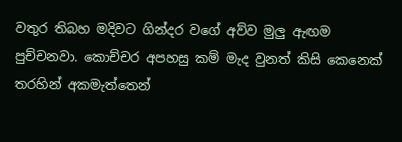වතුර තිබහ මදිවට ගින්දර වගේ අව්ව මුලු ඇඟම පුච්චනවා. කොච්චර අපහසු කම් මැද වුනත් කිසි කෙනෙක් තරහින් අකමැත්තෙන්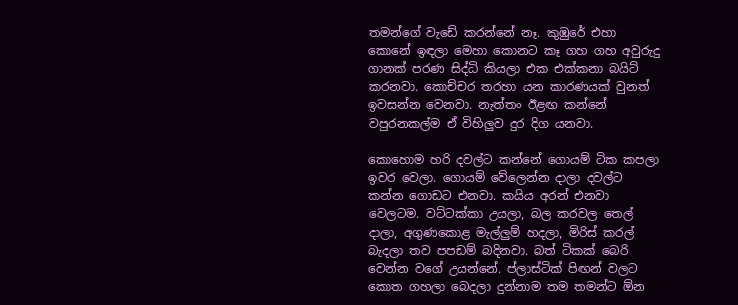තමන්ගේ වැඩේ කරන්නේ නෑ. කුඹුරේ එහා කොනේ ඉඳලා මෙහා කොනට කෑ ගහ ගහ අවුරුදු ගානක් පරණ සිද්ධි කියලා එක එක්කනා බයිට් කරනවා. කොච්චර තරහා යන කාරණයක් වුනත් ඉවසන්න වෙනවා. නැත්තං ඊළඟ කන්නේ වපුරනකල්ම ඒ විහිලුව දුර දිග යනවා.

කොහොම හරි දවල්ට කන්නේ ගොයම් ටික කපලා ඉවර වෙලා. ගොයම් වේලෙන්න දාලා දවල්ට කන්න ගොඩට එනවා. කයිය අරන් එනවා වෙලටම. වට්ටක්කා උයලා, බල කරවල තෙල් දාලා, අගුණකොළ මැල්ලුම් හදලා, මිරිස් කරල් බැදලා තව පපඩම් බදිනවා. බත් ටිකක් බෙරි වෙන්න වගේ උයන්නේ. ප්ලාස්ටික් පිඟන් වලට කොත ගහලා බෙදලා දුන්නාම තම තමන්ට ඕන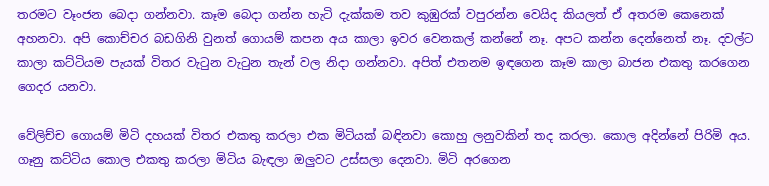තරමට වෑංජන බෙදා ගන්නවා. කෑම බෙදා ගන්න හැටි දැක්කම තව කුඹුරක් වපුරන්න වෙයිද කියලත් ඒ අතරම කෙනෙක් අහනවා. අපි කොච්චර බඩගිනි වුනත් ගොයම් කපන අය කාලා ඉවර වෙනකල් කන්නේ නෑ. අපට කන්න දෙන්නෙත් නෑ. දවල්ට කාලා කට්ටියම පැයක් විතර වැටුන වැටුන තැන් වල නිදා ගන්නවා. අපිත් එතනම ඉඳගෙන කෑම කාලා බාජන එකතු කරගෙන ගෙදර යනවා.

වේලිච්ච ගොයම් මිටි දහයක් විතර එකතු කරලා එක මිටියක් බඳිනවා කොහු ලනුවකින් තද කරලා. කොල අදින්නේ පිරිමි අය. ගෑනු කට්ටිය කොල එකතු කරලා මිටිය බැඳලා ඔලුවට උස්සලා දෙනවා. මිටි අරගෙන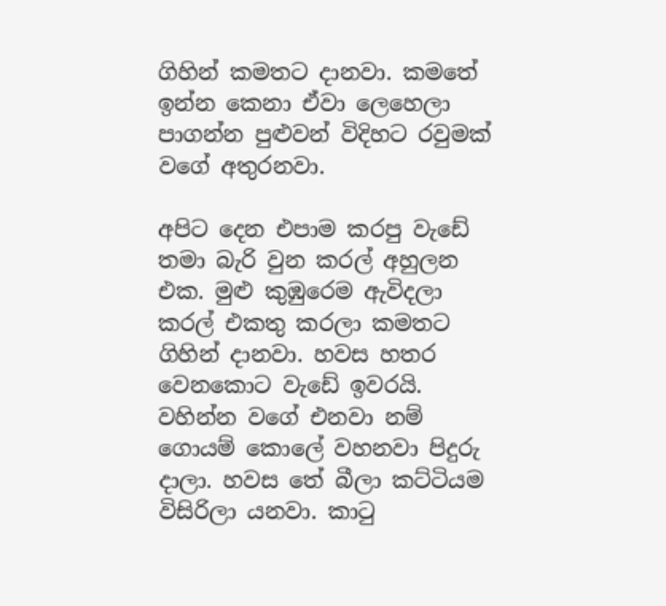ගිහින් කමතට දානවා. කමතේ ඉන්න කෙනා ඒවා ලෙහෙලා පාගන්න පුළුවන් විදිහට රවුමක් වගේ අතුරනවා.

අපිට දෙන එපාම කරපු වැඩේ තමා බැරි වුන කරල් අහුලන එක. මුළු කුඹුරෙම ඇවිදලා කරල් එකතු කරලා කමතට ගිහින් දානවා. හවස හතර වෙනකොට වැඩේ ඉවරයි. වහින්න වගේ එනවා නම් ගොයම් කොලේ වහනවා පිදුරු දාලා. හවස තේ බීලා කට්ටියම විසිරිලා යනවා. කාටු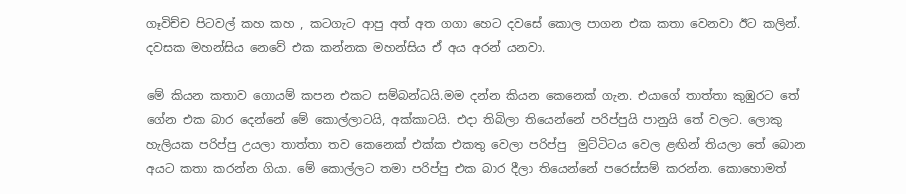ගෑවිච්ච පිටවල් කහ කහ , කටගැට ආපු අත් අත ගගා හෙට දවසේ කොල පාගන එක කතා වෙනවා ඊට කලින්. දවසක මහන්සිය නෙවේ එක කන්නක මහන්සිය ඒ අය අරන් යනවා.

මේ කියන කතාව ගොයම් කපන එකට සම්බන්ධයි.මම දන්න කියන කෙනෙක් ගැන. එයාගේ තාත්තා කුඹුරට තේ ගේන එක බාර දෙන්නේ මේ කොල්ලාටයි, අක්කාටයි. එදා තිබිලා තියෙන්නේ පරිප්පුයි පානුයි තේ වලට. ලොකු හැලියක පරිප්පු උයලා තාත්තා තව කෙනෙක් එක්ක එකතු වෙලා පරිප්පු  මුට්ටිටය වෙල ළඟින් තියලා තේ බොන අයට කතා කරන්න ගියා. මේ කොල්ලට තමා පරිප්පු එක බාර දීලා තියෙන්නේ පරෙස්සම් කරන්න. කොහොමත්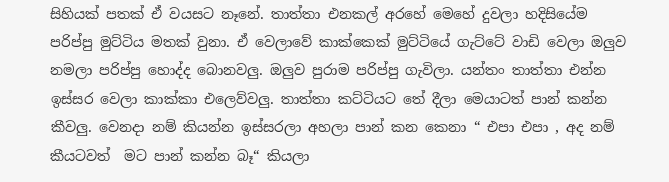සිහියක් පතක් ඒ වයසට නෑනේ. තාත්තා එනකල් අරහේ මෙහේ දුවලා හදිසියේම පරිප්පු මුට්ටිය මතක් වුනා. ඒ වෙලාවේ කාක්කෙක් මුට්ටියේ ගැට්ටේ වාඩි වෙලා ඔලුව නමලා පරිප්පු හොද්ද බොනවලු. ඔලුව පුරාම පරිප්පු ගැවිලා. යන්තං තාත්තා එන්න ඉස්සර වෙලා කාක්කා එලෙව්වලු. තාත්තා කට්ටියට තේ දීලා මෙයාටත් පාන් කන්න කීවලු. වෙනදා නම් කියන්න ඉස්සරලා අහලා පාන් කන කෙනා “ එපා එපා , අද නම් කීයටවත්  මට පාන් කන්න බෑ“ කියලා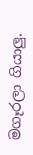මගෑරලා ගියාලු.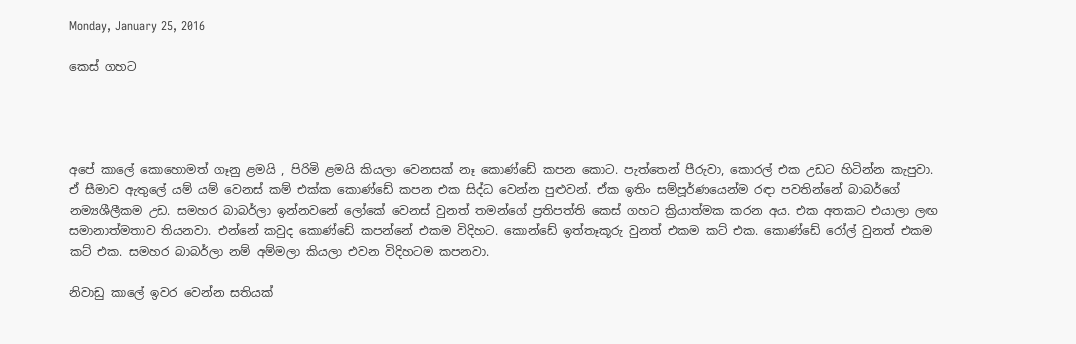Monday, January 25, 2016

කෙස් ගහට




අපේ කාලේ කොහොමත් ගෑනු ළමයි , පිරිමි ළමයි කියලා වෙනසක් නෑ කොණ්ඩේ කපන කොට. පැත්තෙන් පීරුවා, කොරල් එක උඩට හිටින්න කැපුවා. ඒ සීමාව ඇතුලේ යම් යම් වෙනස් කම් එක්ක කොණ්ඩේ කපන එක සිද්ධ වෙන්න පුළුවන්. ඒක ඉතිං සම්පූර්ණයෙන්ම රඳා පවතින්නේ බාබර්ගේ නම්‍යශීලීකම උඩ. සමහර බාබර්ලා ඉන්නවනේ ලෝකේ වෙනස් වුනත් තමන්ගේ ප්‍රතිපත්ති කෙස් ගහට ක්‍රියාත්මක කරන අය. එක අතකට එයාලා ලඟ සමානාත්මතාව තියනවා. එන්නේ කවුද කොණ්ඩේ කපන්නේ එකම විදිහට. කොන්ඩේ ඉත්තෑකූරු වුනත් එකම කට් එක. කොණ්ඩේ රෝල් වුනත් එකම කට් එක. සමහර බාබර්ලා නම් අම්මලා කියලා එවන විදිහටම කපනවා.

නිවාඩු කාලේ ඉවර වෙන්න සතියක්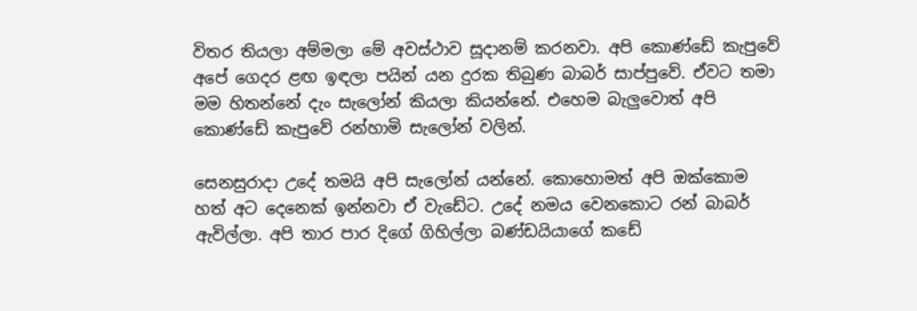විතර තියලා අම්මලා මේ අවස්ථාව සූදානම් කරනවා. අපි කොණ්ඩේ කැපුවේ අපේ ගෙදර ළඟ ඉඳලා පයින් යන දුරක තිබුණ බාබර් සාප්පුවේ. ඒවට තමා මම හිතන්නේ දැං සැලෝන් කියලා කියන්නේ. එහෙම බැලුවොත් අපි කොණ්ඩේ කැපුවේ රන්හාමි සැලෝන් වලින්.

සෙනසුරාදා උදේ තමයි අපි සැලෝන් යන්නේ. කොහොමත් අපි ඔක්කොම හත් අට දෙනෙක් ඉන්නවා ඒ වැඩේට. උදේ නමය වෙනකොට රන් බාබර් ඇවිල්ලා. අපි තාර පාර දිගේ ගිහිල්ලා බණ්ඩයියාගේ කඩේ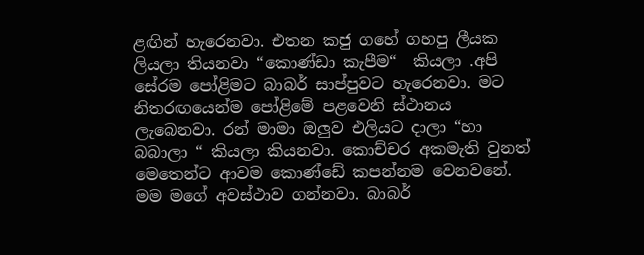ළඟින් හැරෙනවා. එතන කජු ගහේ ගහපු ලීයක ලියලා තියනවා “කොණ්ඩා කැපීම“  කියලා .අපි සේරම පෝළිමට බාබර් සාප්පුවට හැරෙනවා. මට නිතරඟයෙන්ම පෝළිමේ පළවෙනි ස්ථානය ලැබෙනවා. රන් මාමා ඔලුව එලියට දාලා “හා බබාලා “ කියලා කියනවා. කොච්චර අකමැති වුනත් මෙතෙන්ට ආවම කොණ්ඩේ කපන්නම වෙනවනේ. මම මගේ අවස්ථාව ගන්නවා. බාබර්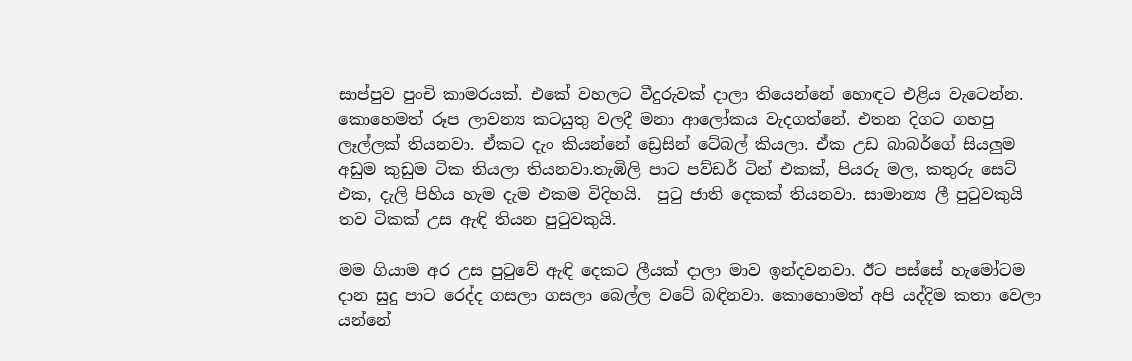සාප්පුව පුංචි කාමරයක්. එකේ වහලට වීදුරුවක් දාලා තියෙන්නේ හොඳට එළිය වැටෙන්න. කොහෙමත් රූප ලාවන්‍ය කටයුතු වලදී මනා ආලෝකය වැදගත්නේ. එතන දිගට ගහපු ලෑල්ලක් තියනවා. ඒකට දැං කියන්නේ ඩ්‍රෙසින් ටේබල් කියලා. ඒක උඩ බාබර්ගේ සියලුම අඩුම කුඩුම ටික තියලා තියනවා.තැඹිලි පාට පව්ඩර් ටින් එකක්, පියරු මල, කතුරු සෙට් එක, දැලි පිහිය හැම දැම එකම විදිහයි.  පුටු ජාති දෙකක් තියනවා. සාමාන්‍ය ලී පුටුවකුයි තව ටිකක් උස ඇඳි තියන පුටුවකුයි.

මම ගියාම අර උස පුටුවේ ඇඳි දෙකට ලීයක් දාලා මාව ඉන්දවනවා. ඊට පස්සේ හැමෝටම දාන සුදු පාට රෙද්ද ගසලා ගසලා බෙල්ල වටේ බඳිනවා. කොහොමත් අපි යද්දිම කතා වෙලා යන්නේ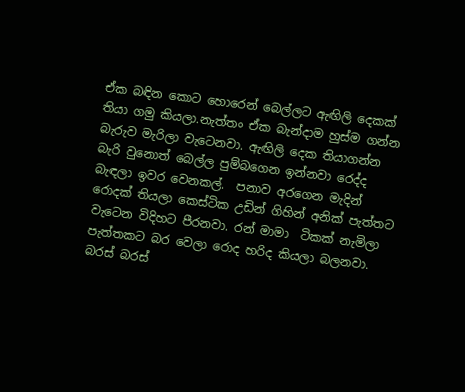ඒක බඳින කොට හොරෙන් බෙල්ලට ඇඟිලි දෙකක් තියා ගමු කියලා.නැත්තං ඒක බැන්දාම හුස්ම ගන්න බැරුව මැරිලා වැටෙනවා. ඇඟිලි දෙක තියාගන්න බැරි වුනොත් බෙල්ල පුම්බගෙන ඉන්නවා රෙද්ද බැඳලා ඉවර වෙනකල්.  පනාව අරගෙන මැදින් රොදක් තියලා කෙස්ටික උඩින් ගිහින් අනික් පැත්තට වැටෙන විදිහට පීරනවා. රන් මාමා  ටිකක් නැමිලා පැත්තකට බර වෙලා රොද හරිද කියලා බලනවා. බරස් බරස්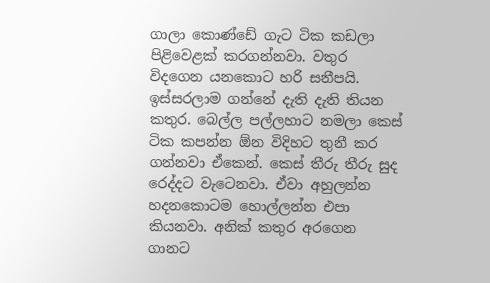ගාලා කොණ්ඩේ ගැට ටික කඩලා පිළිවෙළක් කරගන්නවා. වතුර විදගෙන යනකොට හරි සනීපයි. ඉස්සරලාම ගන්නේ දැති දැති තියන කතුර. බෙල්ල පල්ලහාට නමලා කෙස් ටික කපන්න ඕන විදිහට තුනී කර ගන්නවා ඒකෙන්. කෙස් තීරු තීරු සුද රෙද්දට වැටෙනවා. ඒවා අහුලන්න හදනකොටම හොල්ලන්න එපා කියනවා. අනික් කතුර අරගෙන ගානට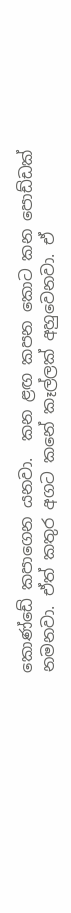කොණ්ඩේ කපාගෙන යනවා.  කන ළඟ කපන කොට කන පොඩ්ඩක් නමනවා. ඒත් කතුර අගට කනේ කෑල්ලක් අහුවෙනවා. ඒ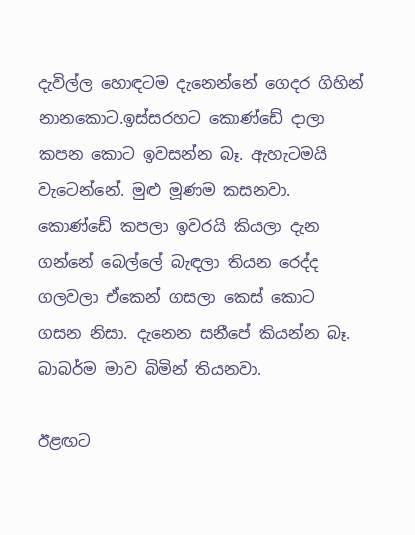දැවිල්ල හොඳටම දැනෙන්නේ ගෙදර ගිහින් නානකොට.ඉස්සරහට කොණ්ඩේ දාලා කපන කොට ඉවසන්න බෑ. ඇහැටමයි වැටෙන්නේ. මුළු මූණම කසනවා. කොණ්ඩේ කපලා ඉවරයි කියලා දැන ගන්නේ බෙල්ලේ බැඳලා තියන රෙද්ද ගලවලා ඒකෙන් ගසලා කෙස් කොට ගසන නිසා. දැනෙන සනීපේ කියන්න බෑ. බාබර්ම මාව බිමින් තියනවා.

ඊළඟට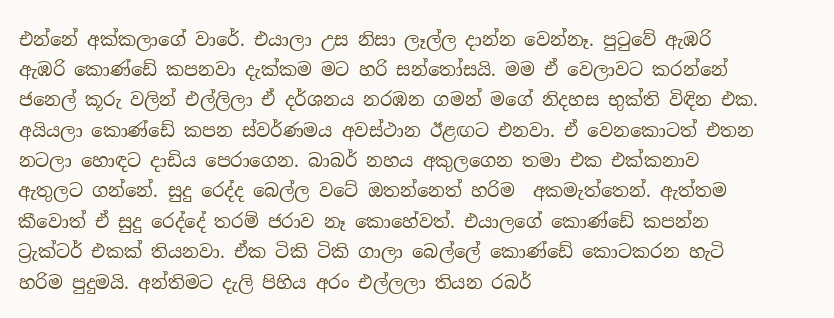එන්නේ අක්කලාගේ වාරේ. එයාලා උස නිසා ලෑල්ල දාන්න වෙන්නෑ. පුටුවේ ඇඹරි ඇඹරි කොණ්ඩේ කපනවා දැක්කම මට හරි සන්තෝසයි. මම ඒ වෙලාවට කරන්නේ ජනෙල් කූරු වලින් එල්ලිලා ඒ දර්ශනය නරඹන ගමන් මගේ නිදහස භුක්ති විඳින එක. අයියලා කොණ්ඩේ කපන ස්වර්ණමය අවස්ථාන ඊළඟට එනවා. ඒ වෙනකොටත් එතන නටලා හොඳට දාඩිය පෙරාගෙන. බාබර් නහය අකුලගෙන තමා එක එක්කනාව ඇතුලට ගන්නේ. සුදු රෙද්ද බෙල්ල වටේ ඔතන්නෙත් හරිම  අකමැත්තෙන්. ඇත්තම කීවොත් ඒ සුදු රෙද්දේ තරම් ජරාව නෑ කොහේවත්. එයාලගේ කොණ්ඩේ කපන්න ට්‍රැක්ටර් එකක් තියනවා. ඒක ටිකි ටිකි ගාලා බෙල්ලේ කොණ්ඩේ කොටකරන හැටි හරිම පුදුමයි. අන්තිමට දැලි පිහිය අරං එල්ලලා තියන රබර්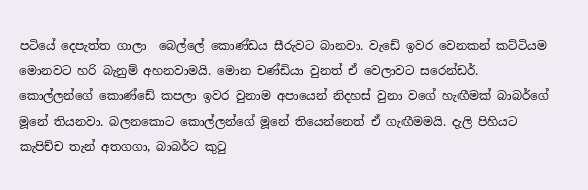පටියේ දෙපැත්ත ගාලා  බෙල්ලේ කොණ්ඩය සීරුවට බානවා. වැඩේ ඉවර වෙනකන් කට්ටියම මොනවට හරි බැනුම් අහනවාමයි. මොන චණ්ඩියා වුනත් ඒ වෙලාවට සරෙන්ඩර්. කොල්ලන්ගේ කොණ්ඩේ කපලා ඉවර වුනාම අපායෙන් නිදහස් වුනා වගේ හැඟීමක් බාබර්ගේ මූනේ තියනවා. බලනකොට කොල්ලන්ගේ මූනේ තියෙන්නෙත් ඒ ගැඟීමමයි. දැලි පිහියට කැපිච්ච තැන් අතගගා, බාබර්ට කුටු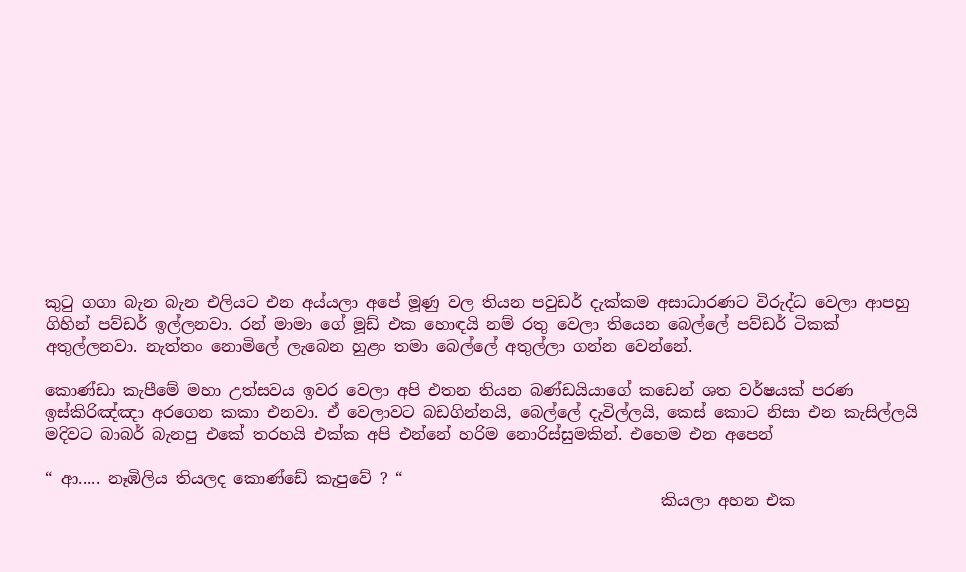කුටු ගගා බැන බැන එලියට එන අය්යලා අපේ මූණු වල තියන පවුඩර් දැක්කම අසාධාරණට විරුද්ධ වෙලා ආපහු ගිහින් පව්ඩර් ඉල්ලනවා. රන් මාමා ගේ මූඩ් එක හොඳයි නම් රතු වෙලා තියෙන බෙල්ලේ පව්ඩර් ටිකක් අතුල්ලනවා. නැත්තං නොමිලේ ලැබෙන හුළං තමා බෙල්ලේ අතුල්ලා ගන්න වෙන්නේ.

කොණ්ඩා කැපීමේ මහා උත්සවය ඉවර වෙලා අපි එතන තියන බණ්ඩයියාගේ කඩෙන් ශත වර්ෂයක් පරණ  ඉස්කිරිඤ්ඤා අරගෙන කකා එනවා. ඒ වෙලාවට බඩගින්නයි, බෙල්ලේ දැවිල්ලයි, කෙස් කොට නිසා එන කැසිල්ලයි මදිවට බාබර් බැනපු එකේ තරහයි එක්ක අපි එන්නේ හරිම නොරිස්සුමකින්. එහෙම එන අපෙන්

“ ආ..... නෑඹිලිය තියලද කොණ්ඩේ කැපුවේ ? “
                                                                             කියලා අහන එක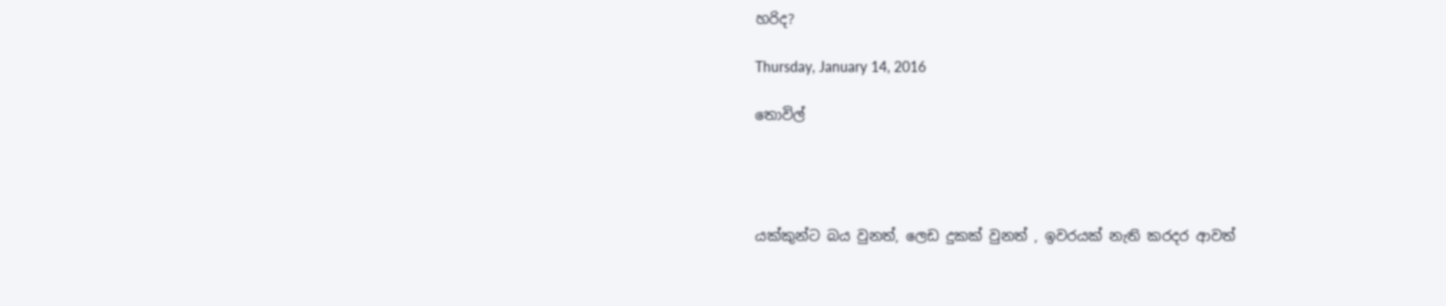හරිද?

Thursday, January 14, 2016

තොවිල්




යක්කුන්ට බය වුනත්, ලෙඩ දුකක් වුනත් , ඉවරයක් නැති කරදර ආවත්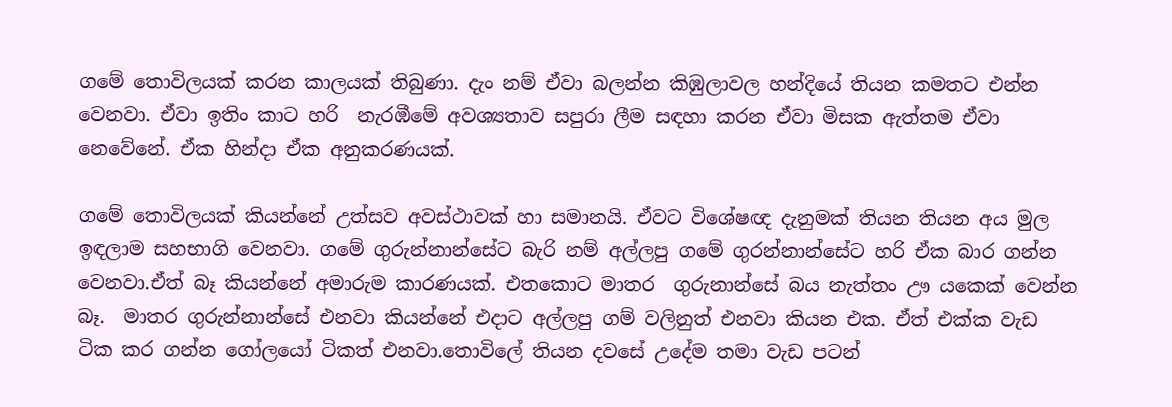ගමේ තොවිලයක් කරන කාලයක් තිබුණා. දැං නම් ඒවා බලන්න කිඹුලාවල හන්දියේ තියන කමතට එන්න වෙනවා. ඒවා ඉතිං කාට හරි  නැරඹීමේ අවශ්‍යතාව සපුරා ලීම සඳහා කරන ඒවා මිසක ඇත්තම ඒවා නෙවේනේ. ඒක හින්දා ඒක අනුකරණයක්.

ගමේ තොවිලයක් කියන්නේ උත්සව අවස්ථාවක් හා සමානයි. ඒවට විශේෂඥ දැනුමක් තියන තියන අය මුල ඉඳලාම සහභාගි වෙනවා. ගමේ ගුරුන්නාන්සේට බැරි නම් අල්ලපු ගමේ ගුරන්නාන්සේට හරි ඒක බාර ගන්න වෙනවා.ඒත් බෑ කියන්නේ අමාරුම කාරණයක්. එතකොට මාතර  ගුරුනාන්සේ බය නැත්තං ඌ යකෙක් වෙන්න බෑ.  මාතර ගුරුන්නාන්සේ එනවා කියන්නේ එදාට අල්ලපු ගම් වලිනුත් එනවා කියන එක. ඒත් එක්ක වැඩ ටික කර ගන්න ගෝලයෝ ටිකත් එනවා.තොවිලේ තියන දවසේ උදේම තමා වැඩ පටන්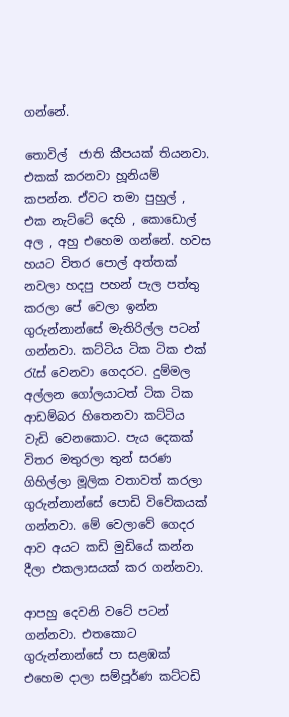ගන්නේ.

තොවිල්  ජාති කීපයක් තියනවා. එකක් කරනවා හූනියම් කපන්න. ඒවට තමා පුහුල් , එක නැට්ටේ දෙහි , කොඩොල් අල , අහු එහෙම ගන්නේ. හවස හයට විතර පොල් අත්තක් නවලා හදපු පහන් පැල පත්තු කරලා පේ වෙලා ඉන්න ගුරුන්නාන්සේ මැතිරිල්ල පටන් ගන්නවා. කට්ටිය ටික ටික එක් රැස් වෙනවා ගෙදරට. දුම්මල අල්ලන ගෝලයාටත් ටික ටික ආඩම්බර හිතෙනවා කට්ටිය වැඩි වෙනකොට. පැය දෙකක් විතර මතුරලා තුන් සරණ ගිහිල්ලා මූලික වතාවත් කරලා ගුරුන්නාන්සේ පොඩි විවේකයක් ගන්නවා. මේ වෙලාවේ ගෙදර ආව අයට කඩි මුඩියේ කන්න දීලා එකලාසයක් කර ගන්නවා.

ආපහු දෙවනි වටේ පටන් ගන්නවා. එතකොට ගුරුන්නාන්සේ පා සළඹක් එහෙම දාලා සම්පූර්ණ කට්ටඩි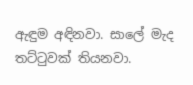ඇඳුම අඳිනවා. සාලේ මැද තට්ටුවක් තියනවා.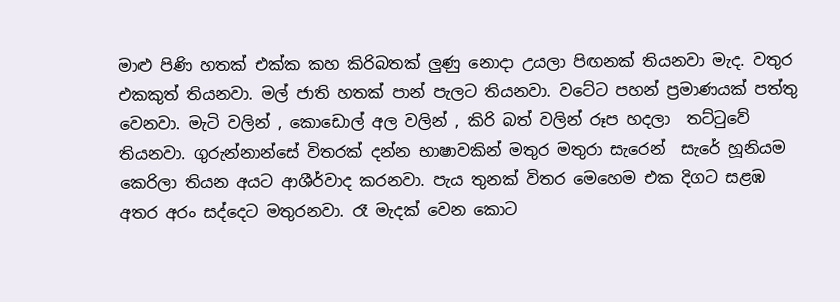මාළු පිණි හතක් එක්ක කහ කිරිබතක් ලුණු නොදා උයලා පිඟනක් තියනවා මැද. වතුර එකකුත් තියනවා. මල් ජාති හතක් පාන් පැලට තියනවා. වටේට පහන් ප්‍රමාණයක් පත්තු වෙනවා. මැටි වලින් , කොඩොල් අල වලින් , කිරි බත් වලින් රූප හදලා  තට්ටුවේ තියනවා. ගුරුන්නාන්සේ විතරක් දන්න භාෂාවකින් මතුර මතුරා සැරෙන්  සැරේ හූනියම කෙරිලා තියන අයට ආශීර්වාද කරනවා. පැය තුනක් විතර මෙහෙම එක දිගට සළඹ අතර අරං සද්දෙට මතුරනවා. රෑ මැදක් වෙන කොට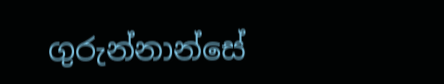ගුරුන්නාන්සේ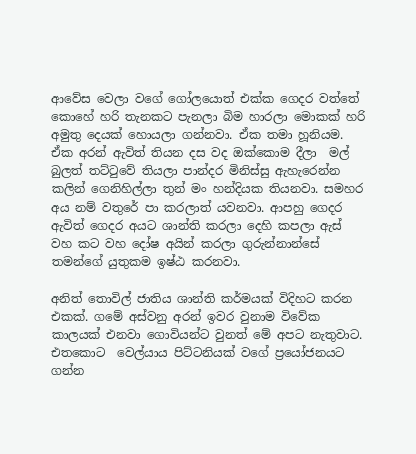ආවේස වෙලා වගේ ගෝලයොත් එක්ක ගෙදර වත්තේ කොහේ හරි තැනකට පැනලා බිම හාරලා මොකක් හරි අමුතු දෙයක් හොයලා ගන්නවා. ඒක තමා හූනියම. ඒක අරන් ඇවිත් තියන දස වද ඔක්කොම දීලා  මල් බුලත් තට්ටුවේ තියලා පාන්දර මිනිස්සු ඇහැරෙන්න කලින් ගෙනිහිල්ලා තුන් මං හන්දියක තියනවා. සමහර අය නම් වතුරේ පා කරලාත් යවනවා. ආපහු ගෙදර ඇවිත් ගෙදර අයට ශාන්ති කරලා දෙහි කපලා ඇස් වහ කට වහ දෝෂ අයින් කරලා ගුරුන්නාන්සේ තමන්ගේ යුතුකම ඉෂ්ඨ කරනවා.

අනිත් තොවිල් ජාතිය ශාන්ති කර්මයක් විදිහට කරන එකක්. ගමේ අස්වනු අරන් ඉවර වුනාම විවේක කාලයක් එනවා ගොවියන්ට වුනත් මේ අපට නැතුවාට. එතකොට  වෙල්යාය පිට්ටනියක් වගේ ප්‍රයෝජනයට ගන්න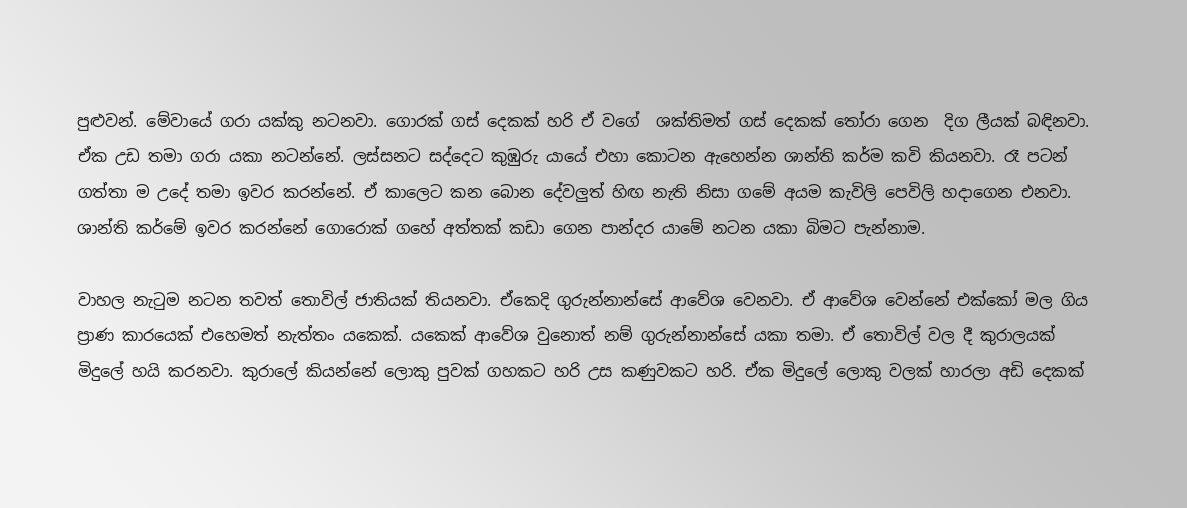පුළුවන්. මේවායේ ගරා යක්කු නටනවා. ගොරක් ගස් දෙකක් හරි ඒ වගේ  ශක්තිමත් ගස් දෙකක් තෝරා ගෙන  දිග ලීයක් බඳිනවා. ඒක උඩ තමා ගරා යකා නටන්නේ. ලස්සනට සද්දෙට කුඹුරු යායේ එහා කොටන ඇහෙන්න ශාන්ති කර්ම කවි කියනවා. රෑ පටන් ගත්තා ම උදේ තමා ඉවර කරන්නේ. ඒ කාලෙට කන බොන දේවලුත් හිඟ නැති නිසා ගමේ අයම කැවිලි පෙවිලි හදාගෙන එනවා. ශාන්ති කර්මේ ඉවර කරන්නේ ගොරොක් ගහේ අත්තක් කඩා ගෙන පාන්දර යාමේ නටන යකා බිමට පැන්නාම.

වාහල නැටුම නටන තවත් තොවිල් ජාතියක් තියනවා. ඒකෙදි ගුරුන්නාන්සේ ආවේශ වෙනවා. ඒ ආවේශ වෙන්නේ එක්කෝ මල ගිය ප්‍රාණ කාරයෙක් එහෙමත් නැත්තං යකෙක්. යකෙක් ආවේශ වුනොත් නම් ගුරුන්නාන්සේ යකා තමා. ඒ තොවිල් වල දී කුරාලයක් මිදුලේ හයි කරනවා. කුරාලේ කියන්නේ ලොකු පුවක් ගහකට හරි උස කණුවකට හරි. ඒක මිදුලේ ලොකු වලක් හාරලා අඩි දෙකක්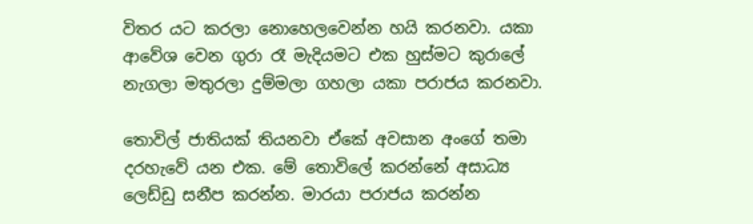විතර යට කරලා නොහෙලවෙන්න හයි කරනවා. යකා ආවේශ වෙන ගුරා රෑ මැදියමට එක හුස්මට කුරාලේ නැගලා මතුරලා දුම්මලා ගහලා යකා පරාජය කරනවා.

තොවිල් ජාතියක් තියනවා ඒකේ අවසාන අංගේ තමා දරහැවේ යන එක. මේ තොවිලේ කරන්නේ අසාධ්‍ය ලෙඩ්ඩු සනීප කරන්න. මාරයා පරාජය කරන්න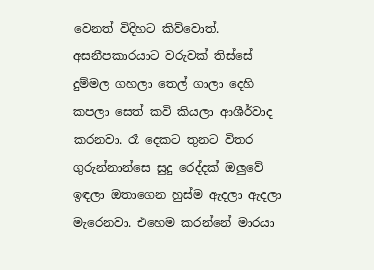වෙනත් විදිහට කිව්වොත්. අසනීපකාරයාට වරුවක් තිස්සේ දුම්මල ගහලා තෙල් ගාලා දෙහි කපලා සෙත් කවි කියලා ආශීර්වාද කරනවා. රෑ දෙකට තුනට විතර ගුරුන්නාන්සෙ සුදු රෙද්දක් ඔලුවේ ඉඳලා ඔතාගෙන හුස්ම ඇදලා ඇදලා මැරෙනවා. එහෙම කරන්නේ මාරයා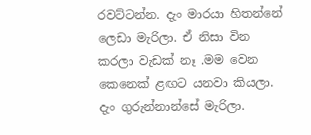රවට්ටන්න. දැං මාරයා හිතන්නේ ලෙඩා මැරිලා. ඒ නිසා වින කරලා වැඩක් නෑ .මම වෙන කෙනෙක් ළඟට යනවා කියලා. දැං ගුරුන්නාන්සේ මැරිලා.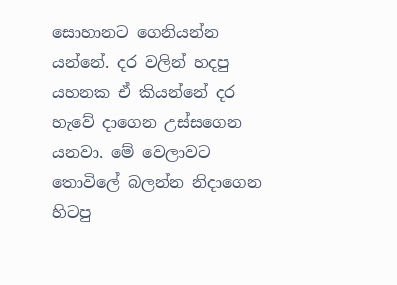සොහානට ගෙනියන්න යන්නේ. දර වලින් හදපු යහනක ඒ කියන්නේ දර හැවේ දාගෙන උස්සගෙන යනවා. මේ වෙලාවට තොවිලේ බලන්න නිදාගෙන හිටපු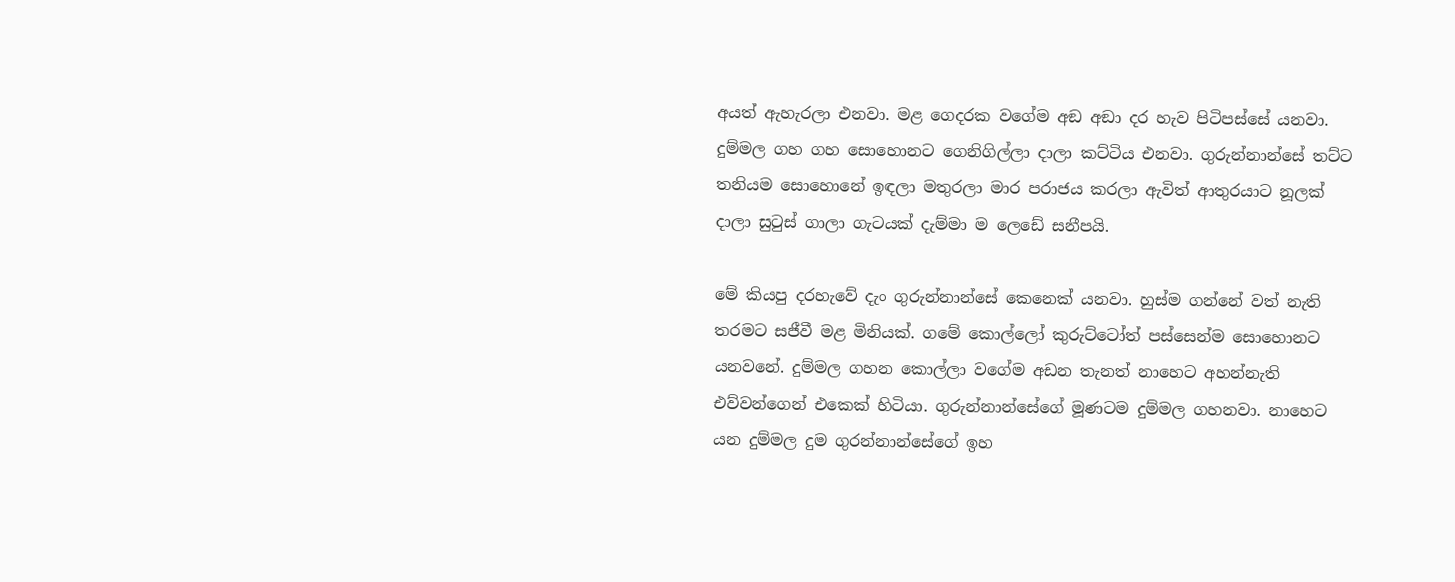අයත් ඇහැරලා එනවා. මළ ගෙදරක වගේම අඞ අඞා දර හැව පිටිපස්සේ යනවා. දුම්මල ගහ ගහ සොහොනට ගෙනිගිල්ලා දාලා කට්ටිය එනවා. ගුරුන්නාන්සේ තට්ට තනියම සොහොනේ ඉඳලා මතුරලා මාර පරාජය කරලා ඇවිත් ආතුරයාට නූලක් දාලා සුටුස් ගාලා ගැටයක් දැම්මා ම ලෙඩේ සනීපයි.

මේ කියපු දරහැවේ දැං ගුරුන්නාන්සේ කෙනෙක් යනවා. හුස්ම ගන්නේ වත් නැති තරමට සජීවී මළ මිනියක්. ගමේ කොල්ලෝ කුරුට්ටෝත් පස්සෙන්ම සොහොනට යනවනේ. දුම්මල ගහන කොල්ලා වගේම අඩන තැනත් නාහෙට අහන්නැති එව්වන්ගෙන් එකෙක් හිටියා. ගුරුන්නාන්සේගේ මූණටම දුම්මල ගහනවා. නාහෙට යන දුම්මල දුම ගුරන්නාන්සේගේ ඉහ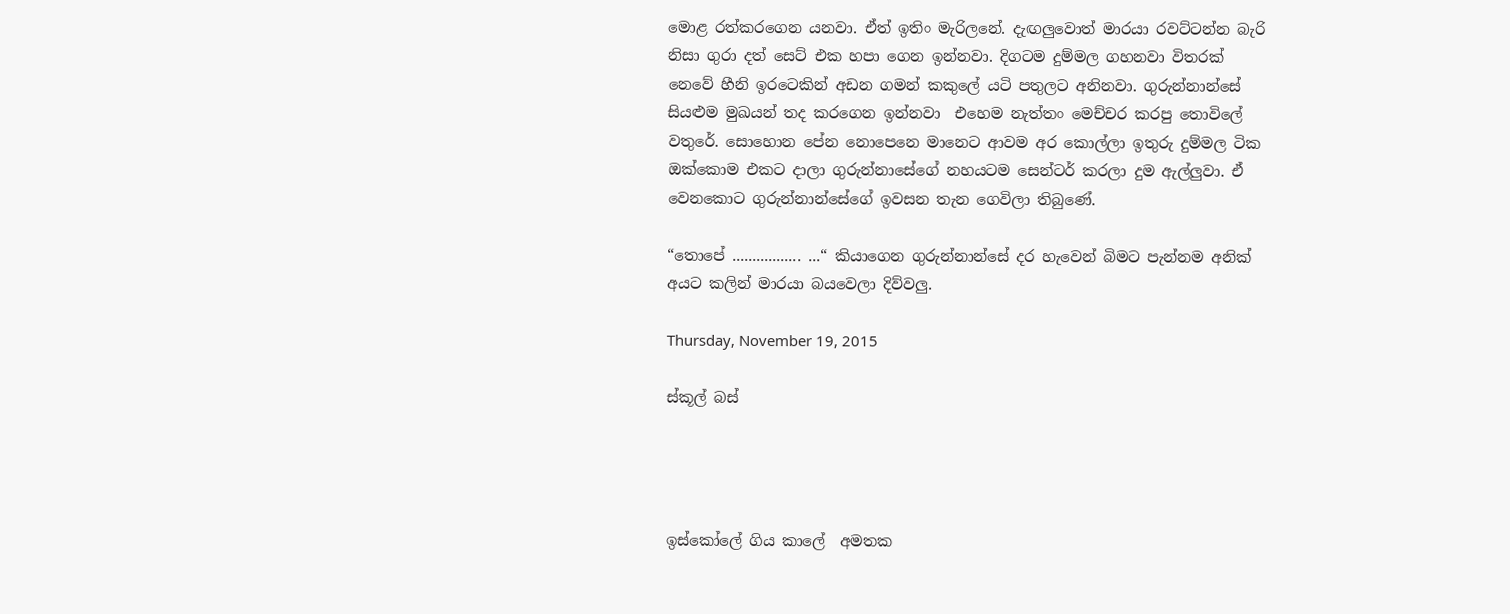මොළ රත්කරගෙන යනවා. ඒත් ඉතිං මැරිලනේ. දැඟලුවොත් මාරයා රවට්ටන්න බැරි නිසා ගුරා දත් සෙට් එක හපා ගෙන ඉන්නවා. දිගටම දුම්මල ගහනවා විතරක් නෙවේ හීනි ඉරටෙකින් අඩන ගමන් කකුලේ යටි පතුලට අනිනවා. ගුරුන්නාන්සේ සියළුම මුඛයන් තද කරගෙන ඉන්නවා  එහෙම නැත්තං මෙච්චර කරපු තොවිලේ වතුරේ. සොහොන පේන නොපෙනෙ මානෙට ආවම අර කොල්ලා ඉතුරු දුම්මල ටික ඔක්කොම එකට දාලා ගුරුන්නාසේගේ නහයටම සෙන්ටර් කරලා දුම ඇල්ලුවා. ඒ වෙනකොට ගුරුන්නාන්සේගේ ඉවසන තැන ගෙවිලා තිබුණේ.

“තොපේ ................. ...“ කියාගෙන ගුරුන්නාන්සේ දර හැවෙන් බිමට පැන්නම අනික් අයට කලින් මාරයා බයවෙලා දිව්වලු.

Thursday, November 19, 2015

ස්කූල් බස්




ඉස්කෝලේ ගිය කාලේ  අමතක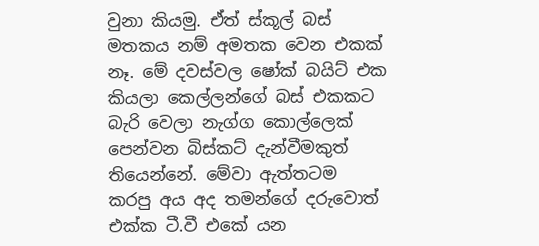වුනා කියමු. ඒත් ස්කූල් බස් මතකය නම් අමතක වෙන එකක් නෑ. මේ දවස්වල ෂෝක් බයිට් එක කියලා කෙල්ලන්ගේ බස් එකකට බැරි වෙලා නැග්ග කොල්ලෙක් පෙන්වන බිස්කට් දැන්වීමකුත් තියෙන්නේ. මේවා ඇත්තටම   කරපු අය අද තමන්ගේ දරුවොත් එක්ක ටී.වී එකේ යන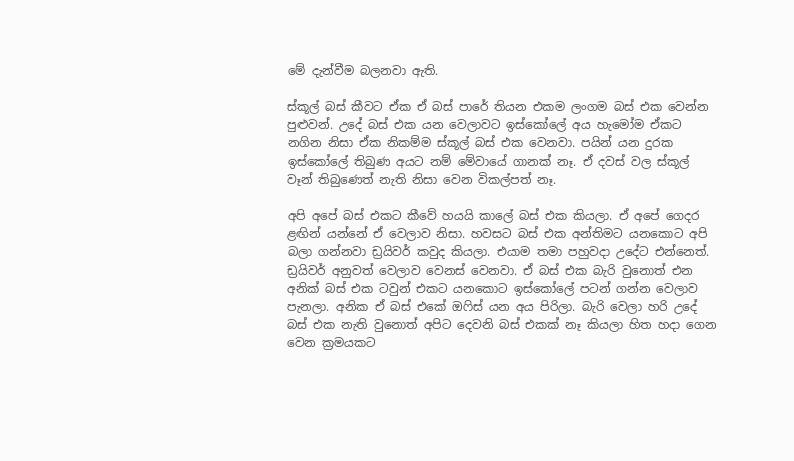මේ දැන්වීම බලනවා ඇති.

ස්කූල් බස් කීවට ඒක ඒ බස් පාරේ තියන එකම ලංගම බස් එක වෙන්න පුළුවන්. උදේ බස් එක යන වෙලාවට ඉස්කෝලේ අය හැමෝම ඒකට නගින නිසා ඒක නිකම්ම ස්කූල් බස් එක වෙනවා. පයින් යන දුරක ඉස්කෝලේ තිබුණ අයට නම් මේවායේ ගානක් නෑ. ඒ දවස් වල ස්කූල් වෑන් තිබුණෙත් නැති නිසා වෙන විකල්පත් නෑ.

අපි අපේ බස් එකට කීවේ හයයි කාලේ බස් එක කියලා. ඒ අපේ ගෙදර ළඟින් යන්නේ ඒ වෙලාව නිසා. හවසට බස් එක අන්තිමට යනකොට අපි බලා ගන්නවා ඩ්‍රයිවර් කවුද කියලා. එයාම තමා පහුවදා උදේට එන්නෙත්. ඩ්‍රයිවර් අනුවත් වෙලාව වෙනස් වෙනවා. ඒ බස් එක බැරි වුනොත් එන අනික් බස් එක ටවුන් එකට යනකොට ඉස්කෝලේ පටන් ගන්න වෙලාව පැනලා. අනික ඒ බස් එකේ ඔෆිස් යන අය පිරිලා. බැරි වෙලා හරි උදේ බස් එක නැති වුනොත් අපිට දෙවනි බස් එකක් නෑ කියලා හිත හදා ගෙන වෙන ක්‍රමයකට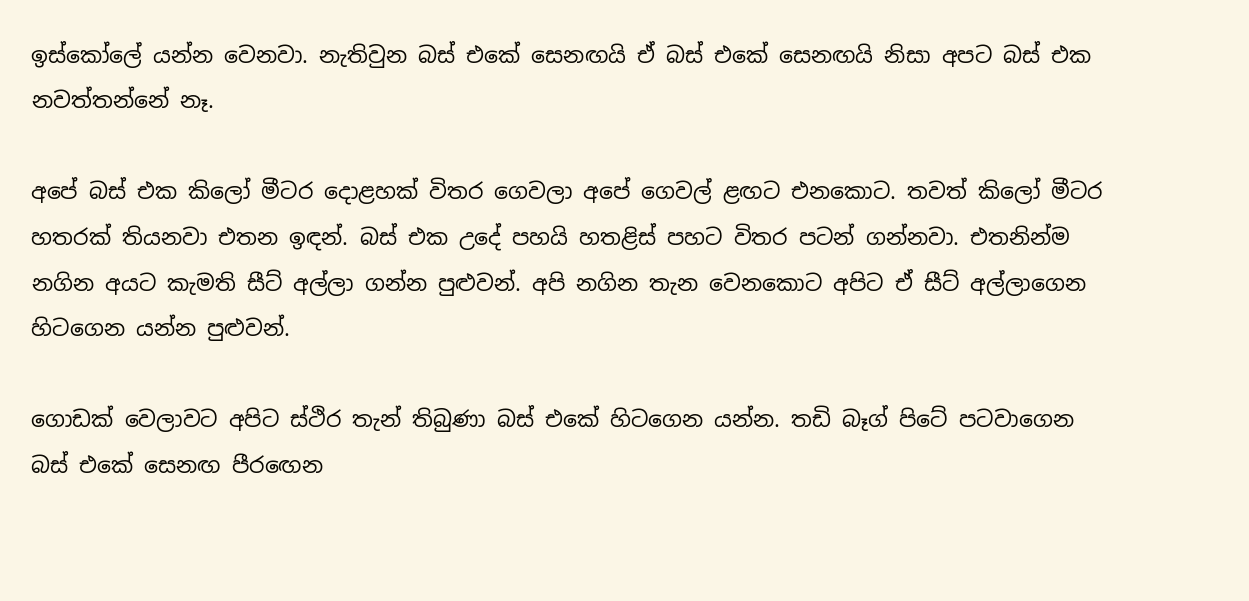ඉස්කෝලේ යන්න වෙනවා. නැතිවුන බස් එකේ සෙනඟයි ඒ බස් එකේ සෙනඟයි නිසා අපට බස් එක නවත්තන්නේ නෑ.

අපේ බස් එක කිලෝ මීටර දොළහක් විතර ගෙවලා අපේ ගෙවල් ළඟට එනකොට. තවත් කිලෝ මීටර හතරක් තියනවා එතන ඉඳන්. බස් එක උදේ පහයි හතළිස් පහට විතර පටන් ගන්නවා. එතනින්ම නගින අයට කැමති සීට් අල්ලා ගන්න පුළුවන්. අපි නගින තැන වෙනකොට අපිට ඒ සීට් අල්ලාගෙන හිටගෙන යන්න පුළුවන්.

ගොඩක් වෙලාවට අපිට ස්ථිර තැන් තිබුණා බස් එකේ හිටගෙන යන්න. තඩි බෑග් පිටේ පටවාගෙන බස් එකේ සෙනඟ පීරඟෙන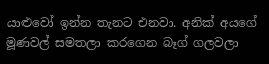යාළුවෝ ඉන්න තැනට එනවා. අනික් අයගේ මූණවල් සමතලා කරගෙන බෑග් ගලවලා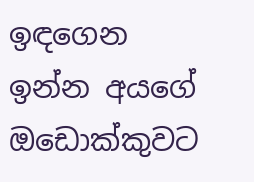ඉඳගෙන ඉන්න අයගේ ඔඩොක්කුවට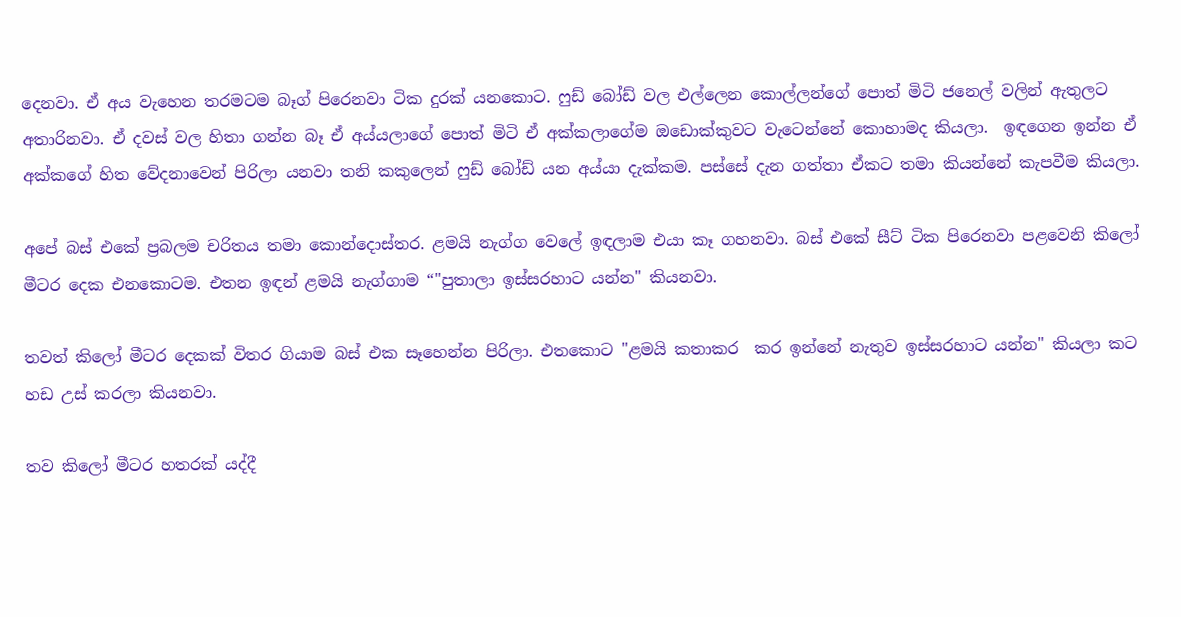දෙනවා. ඒ අය වැහෙන තරමටම බෑග් පිරෙනවා ටික දුරක් යනකොට. ෆුඩ් බෝඩ් වල එල්ලෙන කොල්ලන්ගේ පොත් මිටි ජනෙල් වලින් ඇතුලට අතාරිනවා. ඒ දවස් වල හිතා ගන්න බෑ ඒ අය්යලාගේ පොත් මිටි ඒ අක්කලාගේම ඔඩොක්කුවට වැටෙන්නේ කොහාමද කියලා.  ඉඳගෙන ඉන්න ඒ අක්කගේ හිත වේදනාවෙන් පිරිලා යනවා තනි කකුලෙන් ෆුඩ් බෝඩ් යන අය්යා දැක්කම. පස්සේ දැන ගත්තා ඒකට තමා කියන්නේ කැපවීම කියලා.

අපේ බස් එකේ ප්‍රබලම චරිතය තමා කොන්දොස්තර. ළමයි නැග්ග වෙලේ ඉඳලාම එයා කෑ ගහනවා. බස් එකේ සීට් ටික පිරෙනවා පළවෙනි කිලෝ මීටර දෙක එනකොටම. එතන ඉඳන් ළමයි නැග්ගාම “"පුතාලා ඉස්සරහාට යන්න" කියනවා.

තවත් කිලෝ මීටර දෙකක් විතර ගියාම බස් එක සෑහෙන්න පිරිලා. එතකොට "ළමයි කතාකර  කර ඉන්නේ නැතුව ඉස්සරහාට යන්න" කියලා කට හඩ උස් කරලා කියනවා.

තව කිලෝ මීටර හතරක් යද්දී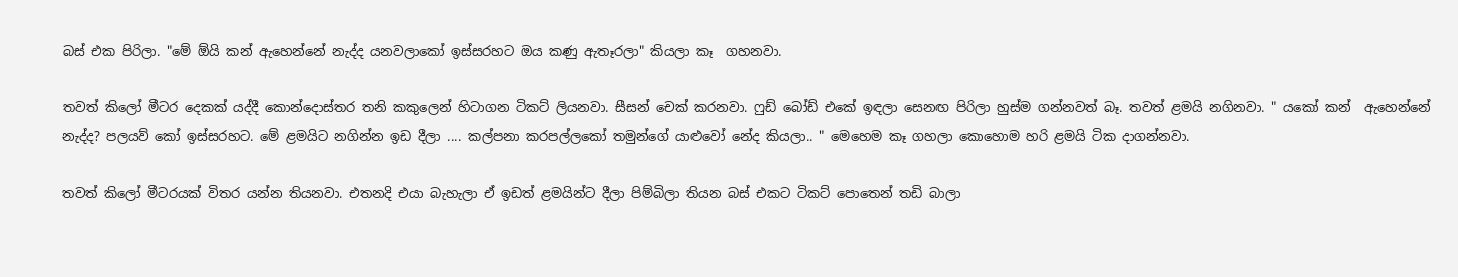බස් එක පිරිලා. "මේ ඕයි කන් ඇහෙන්නේ නැද්ද යනවලාකෝ ඉස්සරහට ඔය කණු ඇතෑරලා" කියලා කෑ  ගහනවා.

තවත් කිලෝ මීටර දෙකක් යද්දී කොන්දොස්තර තනි කකුලෙන් හිටාගන ටිකට් ලියනවා. සීසන් චෙක් කරනවා. ෆුඩ් බෝඩ් එකේ ඉඳලා සෙනඟ පිරිලා හුස්ම ගන්නවත් බෑ. තවත් ළමයි නගිනවා. " යකෝ කන්  ඇහෙන්නේ නැද්ද? පලයව් කෝ ඉස්සරහට. මේ ළමයිට නගින්න ඉඩ දීලා .... කල්පනා කරපල්ලකෝ තමුන්ගේ යාළුවෝ නේද කියලා.. " මෙහෙම කෑ ගහලා කොහොම හරි ළමයි ටික දාගන්නවා.

තවත් කිලෝ මීටරයක් විතර යන්න තියනවා. එතනදි එයා බැහැලා ඒ ඉඩත් ළමයින්ට දීලා පිම්බිලා තියන බස් එකට ටිකට් පොතෙන් තඩි බාලා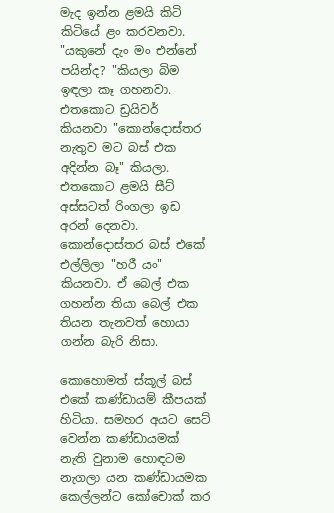මැද ඉන්න ළමයි කිටි කිටියේ ළං කරවනවා. "යකුනේ දැං මං එන්නේ පයින්ද? "කියලා බිම  ඉඳලා කෑ ගහනවා. එතකොට ඩ්‍රයිවර් කියනවා "කොන්දොස්තර නැතුව මට බස් එක අදින්න බෑ" කියලා. එතකොට ළමයි සීට් අස්සටත් රිංගලා ඉඩ අරන් දෙනවා. කොන්දොස්තර බස් එකේ එල්ලිලා "හරී යං" කියනවා. ඒ බෙල් එක ගහන්න තියා බෙල් එක තියන තැනවත් හොයා ගන්න බැරි නිසා.

කොහොමත් ස්කූල් බස් එකේ කණ්ඩායම් කීපයක් හිටියා. සමහර අයට සෙට් වෙන්න කණ්ඩායමක් නැති වුනාම හොඳටම නැගලා යන කණ්ඩායමක කෙල්ලන්ට කෝචොක් කර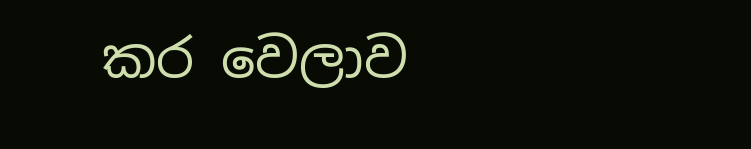කර වෙලාව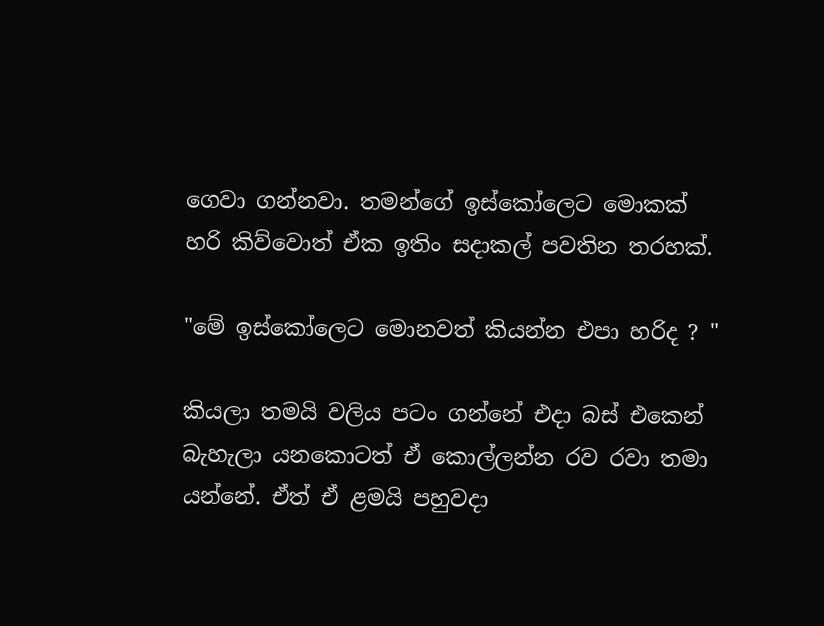ගෙවා ගන්නවා. තමන්ගේ ඉස්කෝලෙට මොකක් හරි කිව්වොත් ඒක ඉතිං සදාකල් පවතින තරහක්.

"මේ ඉස්කෝලෙට මොනවත් කියන්න එපා හරිද ? "

කියලා තමයි වලිය පටං ගන්නේ එදා බස් එකෙන් බැහැලා යනකොටත් ඒ කොල්ලන්න රව රවා තමා යන්නේ. ඒත් ඒ ළමයි පහුවදා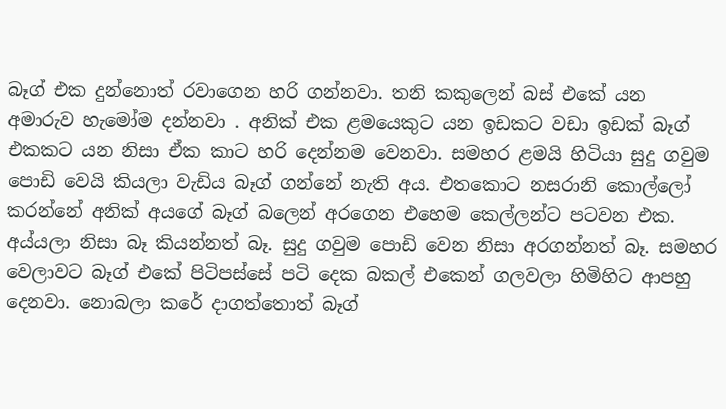බෑග් එක දුන්නොත් රවාගෙන හරි ගන්නවා. තනි කකුලෙන් බස් එකේ යන අමාරුව හැමෝම දන්නවා . අනික් එක ළමයෙකුට යන ඉඩකට වඩා ඉඩක් බෑග් එකකට යන නිසා ඒක කාට හරි දෙන්නම වෙනවා. සමහර ළමයි හිටියා සුදු ගවුම පොඩි වෙයි කියලා වැඩිය බෑග් ගන්නේ නැති අය. එතකොට නසරානි කොල්ලෝ කරන්නේ අනික් අයගේ බෑග් බලෙන් අරගෙන එහෙම කෙල්ලන්ට පටවන එක. අය්යලා නිසා බෑ කියන්නත් බෑ. සුදු ගවුම පොඩි වෙන නිසා අරගන්නත් බෑ. සමහර   වෙලාවට බෑග් එකේ පිටිපස්සේ පටි දෙක බකල් එකෙන් ගලවලා හිමිහිට ආපහු දෙනවා. නොබලා කරේ දාගත්තොත් බෑග්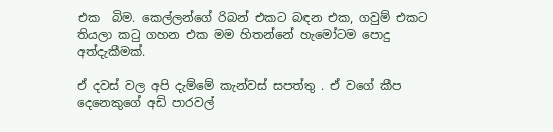එක  බිම. කෙල්ලන්ගේ රිබන් එකට බඳන එක, ගවුම් එකට තියලා කටු ගහන එක මම හිතන්නේ හැමෝටම පොදු අත්දැකීමක්.

ඒ දවස් වල අපි දැම්මේ කැන්වස් සපත්තු . ඒ වගේ කීප දෙනෙකුගේ අඩි පාරවල්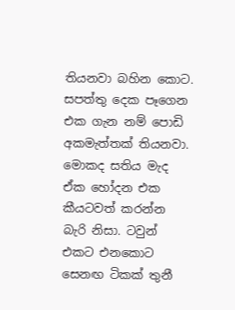තියනවා බහින කොට. සපත්තු දෙක පෑගෙන එක ගැන නම් පොඩි අකමැත්තක් තියනවා. මොකද සතිය මැද ඒක හෝදන එක කීයටවත් කරන්න බැරි නිසා. ටවුන් එකට එනකොට සෙනඟ ටිකක් තුනී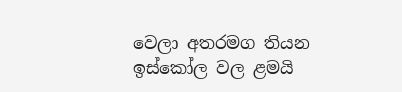වෙලා අතරමග තියන ඉස්කෝල වල ළමයි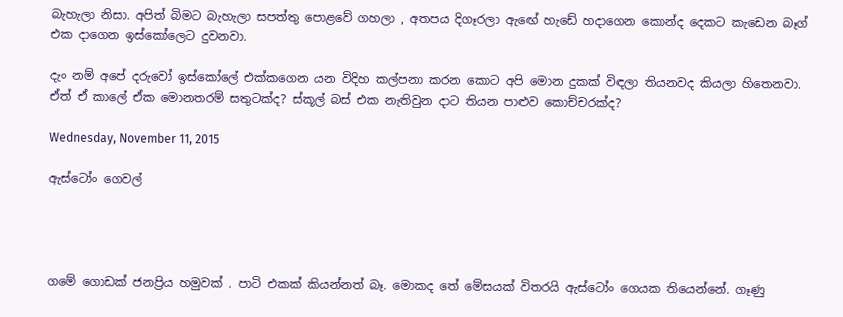බැහැලා නිසා. අපිත් බිමට බැහැලා සපත්තු පොළවේ ගහලා , අතපය දිගෑරලා ඇඟේ හැඩේ හදාගෙන කොන්ද දෙකට කැඩෙන බෑග් එක දාගෙන ඉස්කෝලෙට දුවනවා.

දැං නම් අපේ දරුවෝ ඉස්කෝලේ එක්කගෙන යන විදිහ කල්පනා කරන කොට අපි මොන දුකක් විඳලා තියනවද කියලා හිතෙනවා. ඒත් ඒ කාලේ ඒක මොනතරම් සතුටක්ද? ස්කූල් බස් එක නැතිවුන දාට තියන පාළුව කොච්චරක්ද?

Wednesday, November 11, 2015

ඇස්ටෝං ගෙවල්




ගමේ ගොඩක් ජනප්‍රිය හමුවක් . පාටි එකක් කියන්නත් බෑ. මොකද තේ මේසයක් විතරයි ඇස්ටෝං ගෙයක තියෙන්නේ. ගෑණු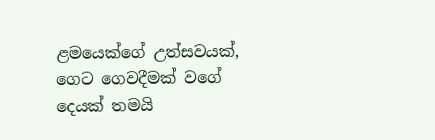ළමයෙක්ගේ උත්සවයක්, ගෙට ගෙවදීමක් වගේ දෙයක් තමයි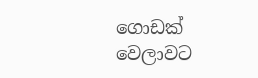ගොඩක් වෙලාවට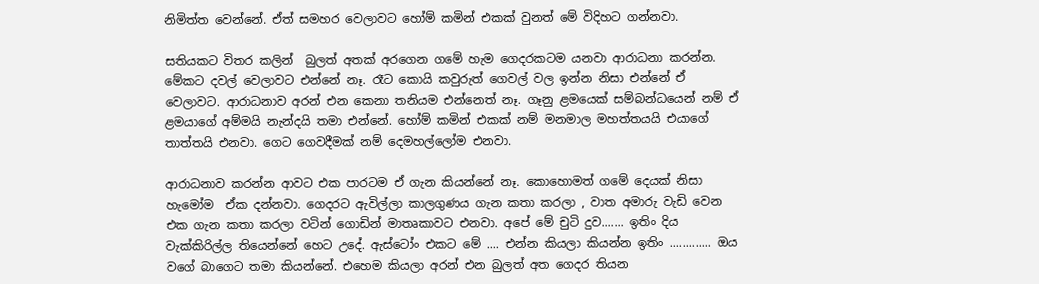නිමිත්ත වෙන්නේ. ඒත් සමහර වෙලාවට හෝම් කමින් එකක් වුනත් මේ විදිහට ගන්නවා.

සතියකට විතර කලින්  බුලත් අතක් අරගෙන ගමේ හැම ගෙදරකටම යනවා ආරාධනා කරන්න. මේකට දවල් වෙලාවට එන්නේ නෑ. රෑට කොයි කවුරුත් ගෙවල් වල ඉන්න නිසා එන්නේ ඒ වෙලාවට. ආරාධනාව අරන් එන කෙනා තනියම එන්නෙත් නෑ. ගෑනු ළමයෙක් සම්බන්ධයෙන් නම් ඒ ළමයාගේ අම්මයි නැන්දයි තමා එන්නේ. හෝම් කමින් එකක් නම් මනමාල මහත්තයයි එයාගේ තාත්තයි එනවා. ගෙට ගෙවදීමක් නම් දෙමහල්ලෝම එනවා.

ආරාධනාව කරන්න ආවට එක පාරටම ඒ ගැන කියන්නේ නෑ. කොහොමත් ගමේ දෙයක් නිසා හැමෝම  ඒක දන්නවා. ගෙදරට ඇවිල්ලා කාලගුණය ගැන කතා කරලා , වාත අමාරු වැඩි වෙන එක ගැන කතා කරලා වටින් ගොඩින් මාතෘකාවට එනවා. අපේ මේ චුටි දුව....... ඉතිං දිය වැක්කිරිල්ල තියෙන්නේ හෙට උදේ. ඇස්ටෝං එකට මේ .... එන්න කියලා කියන්න ඉතිං ............. ඔය වගේ බාගෙට තමා කියන්නේ. එහෙම කියලා අරන් එන බුලත් අත ගෙදර තියන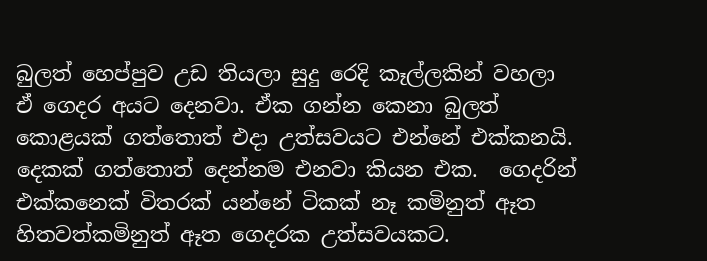බුලත් හෙප්පුව උඩ තියලා සුදු රෙදි කෑල්ලකින් වහලා ඒ ගෙදර අයට දෙනවා. ඒක ගන්න කෙනා බුලත් කොළයක් ගත්තොත් එදා උත්සවයට එන්නේ එක්කනයි. දෙකක් ගත්තොත් දෙන්නම එනවා කියන එක.  ගෙදරින් එක්කනෙක් විතරක් යන්නේ ටිකක් නෑ කමිනුත් ඈත හිතවත්කමිනුත් ඈත ගෙදරක උත්සවයකට.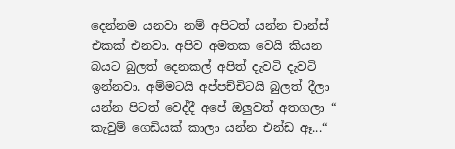දෙන්නම යනවා නම් අපිටත් යන්න චාන්ස් එකක් එනවා. අපිව අමතක වෙයි කියන බයට බුලත් දෙනකල් අපිත් දැවටි දැවටි ඉන්නවා. අම්මටයි අප්පච්චිටයි බුලත් දීලා යන්න පිටත් වෙද්දී අපේ ඔලුවත් අතගලා “ කැවුම් ගෙඩියක් කාලා යන්න එන්ඩ ඈ...“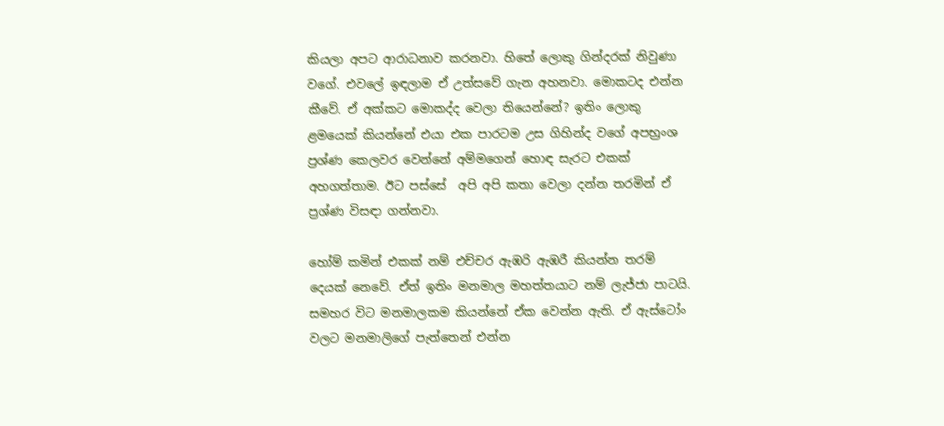කියලා අපට ආරාධනාව කරනවා. හිතේ ලොකු ගින්දරක් නිවුණා වගේ. එවලේ ඉඳලාම ඒ උත්සවේ ගැන අහනවා. මොකටද එන්න කීවේ. ඒ අක්කට මොකද්ද වෙලා තියෙන්නේ? ඉතිං ලොකු ළමයෙක් කියන්නේ එයා එක පාරටම උස ගිහින්ද වගේ අපභ්‍රංශ ප්‍රශ්ණ කෙලවර වෙන්නේ අම්මගෙන් හොඳ සැරට එකක් අහගත්තාම. ඊට පස්සේ  අපි අපි කතා වෙලා දන්න තරමින් ඒ ප්‍රශ්ණ විසඳා ගන්නවා.

හෝම් කමින් එකක් නම් එච්චර ඇඹරි ඇඹරී කියන්න තරම් දෙයක් නෙවේ. ඒත් ඉතිං මනමාල මහත්තයාට නම් ලැජ්ජා පාටයි. සමහර විට මනමාලකම කියන්නේ ඒක වෙන්න ඇති. ඒ ඇස්ටෝං වලට මනමාලිගේ පැත්තෙන් එන්න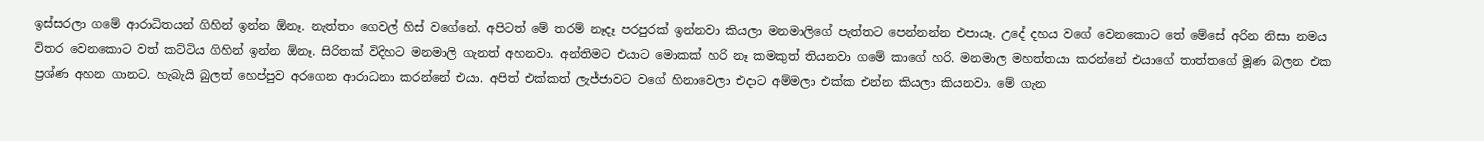ඉස්සරලා ගමේ ආරාධිතයන් ගිහින් ඉන්න ඕනෑ. නැත්තං ගෙවල් හිස් වගේනේ. අපිටත් මේ තරම් නෑදෑ පරපුරක් ඉන්නවා කියලා මනමාලිගේ පැත්තට පෙන්නන්න එපායෑ. උදේ දහය වගේ වෙනකොට තේ මේසේ අරින නිසා නමය විතර වෙනකොට වත් කට්ටිය ගිහින් ඉන්න ඕනෑ. සිරිතක් විදිහට මනමාලි ගැනත් අහනවා. අන්තිමට එයාට මොකක් හරි නෑ කමකුත් තියනවා ගමේ කාගේ හරි. මනමාල මහත්තයා කරන්නේ එයාගේ තාත්තගේ මූණ බලන එක ප්‍රශ්ණ අහන ගානට. හැබැයි බුලත් හෙප්පුව අරගෙන ආරාධනා කරන්නේ එයා. අපිත් එක්කත් ලැජ්ජාවට වගේ හිනාවෙලා එදාට අම්මලා එක්ක එන්න කියලා කියනවා. මේ ගැන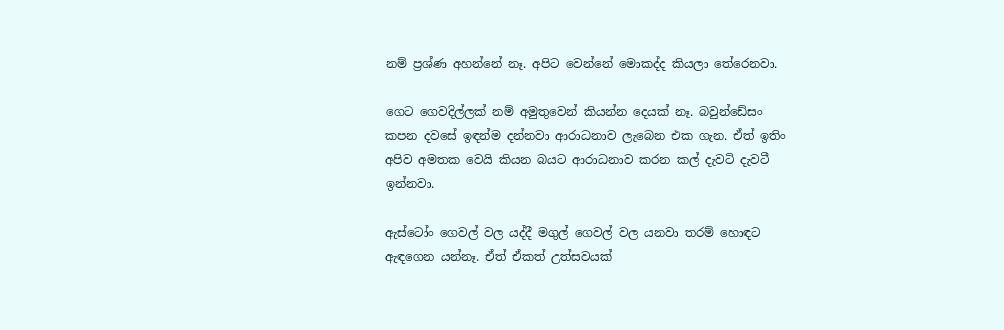නම් ප්‍රශ්ණ අහන්නේ නෑ. අපිට වෙන්නේ මොකද්ද කියලා තේරෙනවා.

ගෙට ගෙවදිල්ලක් නම් අමුතුවෙන් කියන්න දෙයක් නෑ. බවුන්ඩේසං කපන දවසේ ඉඳන්ම දන්නවා ආරාධනාව ලැබෙන එක ගැන. ඒත් ඉතිං අපිව අමතක වෙයි කියන බයට ආරාධනාව කරන කල් දැවටි දැවටී ඉන්නවා.

ඇස්ටෝං ගෙවල් වල යද්දී මගුල් ගෙවල් වල යනවා තරම් හොඳට  ඇඳගෙන යන්නෑ. ඒත් ඒකත් උත්සවයක්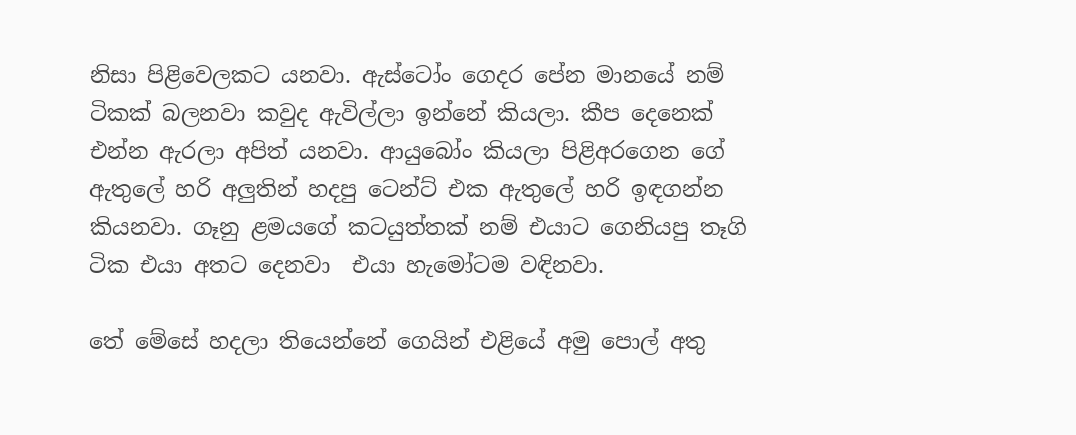නිසා පිළිවෙලකට යනවා. ඇස්ටෝං ගෙදර පේන මානයේ නම් ටිකක් බලනවා කවුද ඇවිල්ලා ඉන්නේ කියලා. කීප දෙනෙක් එන්න ඇරලා අපිත් යනවා. ආයුබෝං කියලා පිළිඅරගෙන ගේ ඇතුලේ හරි අලුතින් හදපු ටෙන්ට් එක ඇතුලේ හරි ඉඳගන්න කියනවා. ගෑනු ළමයගේ කටයුත්තක් නම් එයාට ගෙනියපු තෑගි ටික එයා අතට දෙනවා  එයා හැමෝටම වඳිනවා.

තේ මේසේ හදලා තියෙන්නේ ගෙයින් එළියේ අමු පොල් අතු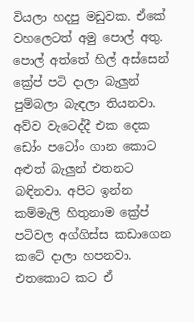වියලා හදපු මඩුවක. ඒකේ වහලෙටත් අමු පොල් අතු. පොල් අත්තේ හිල් අස්සෙන් ක්‍රේප් පටි දාලා බැලුන් පුම්බලා බැඳලා තියනවා. අව්ව වැටෙද්දී එක දෙක ඩෝං පටෝං ගාන කොට අළුත් බැලුන් එතනට බඳිනවා. අපිට ඉන්න කම්මැලි හිතුනාම ක්‍රේප් පටිවල අග්ගිස්ස කඩාගෙන කටේ දාලා හපනවා. එතකොට කට ඒ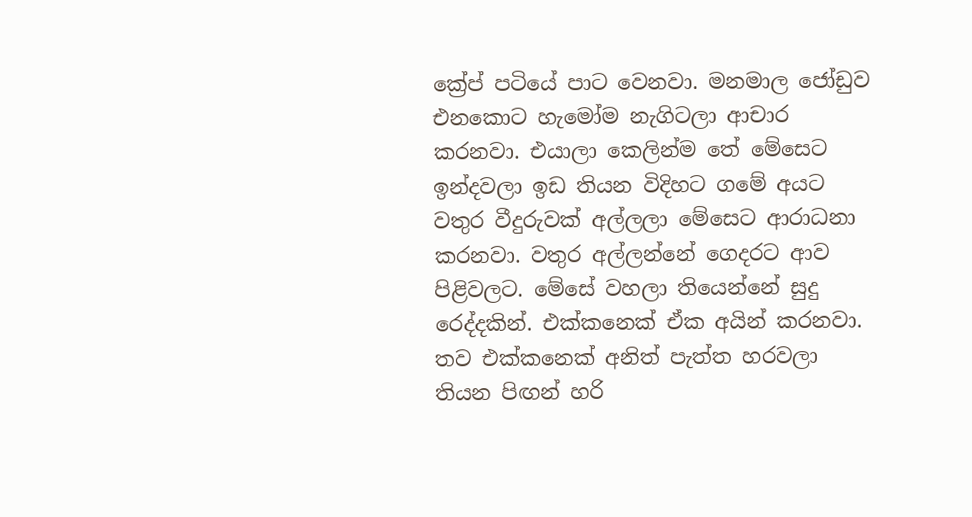ක්‍රේප් පටියේ පාට වෙනවා. මනමාල ජෝඩුව එනකොට හැමෝම නැගිටලා ආචාර කරනවා. එයාලා කෙලින්ම තේ මේසෙට ඉන්දවලා ඉඩ තියන විදිහට ගමේ අයට වතුර වීදුරුවක් අල්ලලා මේසෙට ආරාධනා කරනවා. වතුර අල්ලන්නේ ගෙදරට ආව පිළිවලට. මේසේ වහලා තියෙන්නේ සුදු රෙද්දකින්. එක්කනෙක් ඒක අයින් කරනවා. තව එක්කනෙක් අනිත් පැත්ත හරවලා තියන පිඟන් හරි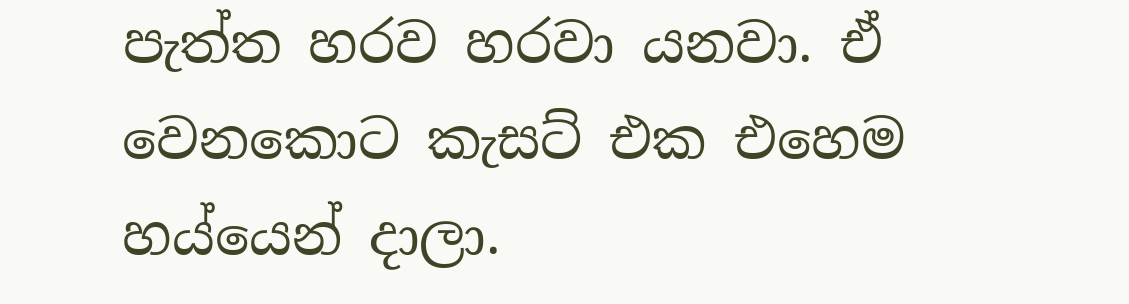පැත්ත හරව හරවා යනවා. ඒ වෙනකොට කැසට් එක එහෙම  හය්යෙන් දාලා.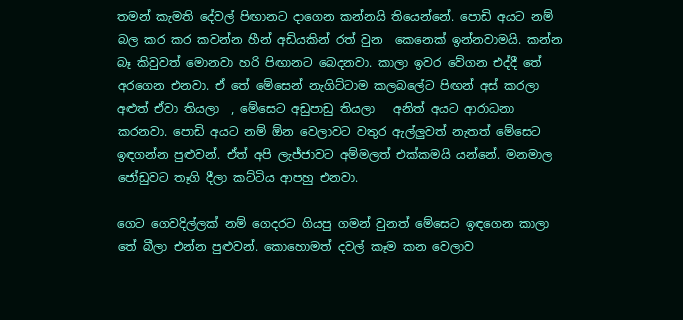තමන් කැමති දේවල් පිඟානට දාගෙන කන්නයි තියෙන්නේ. පොඩි අයට නම් බල කර කර කවන්න හීන් අඩියකින් රත් වුන  කෙනෙක් ඉන්නවාමයි. කන්න බෑ කිවුවත් මොනවා හරි පිඟානට බෙදනවා. කාලා ඉවර වේගන එද්දී තේ අරගෙන එනවා. ඒ තේ මේසෙන් නැගිට්ටාම කලබලේට පිඟන් අස් කරලා අළුත් ඒවා තියලා  , මේසෙට අඩුපාඩු තියලා   අනිත් අයට ආරාධනා කරනවා. පොඩි අයට නම් ඕන වෙලාවට වතුර ඇල්ලුවත් නැතත් මේසෙට ඉඳගන්න පුළුවන්. ඒත් අපි ලැජ්ජාවට අම්මලත් එක්කමයි යන්නේ. මනමාල ජෝඩුවට තෑගි දීලා කට්ටිය ආපහු එනවා.

ගෙට ගෙවදිල්ලක් නම් ගෙදරට ගියපු ගමන් වුනත් මේසෙට ඉඳගෙන කාලා තේ බීලා එන්න පුළුවන්. කොහොමත් දවල් කෑම කන වෙලාව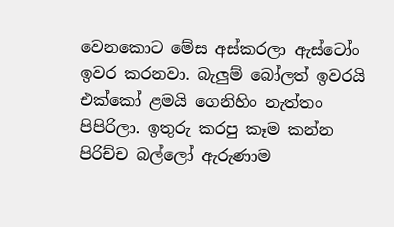වෙනකොට මේස අස්කරලා ඇස්ටෝං ඉවර කරනවා. බැලුම් බෝලත් ඉවරයි එක්කෝ ළමයි ගෙනිහිං නැත්තං පිපිරිලා. ඉතුරු කරපු කෑම කන්න පිරිච්ච බල්ලෝ ඇරුණාම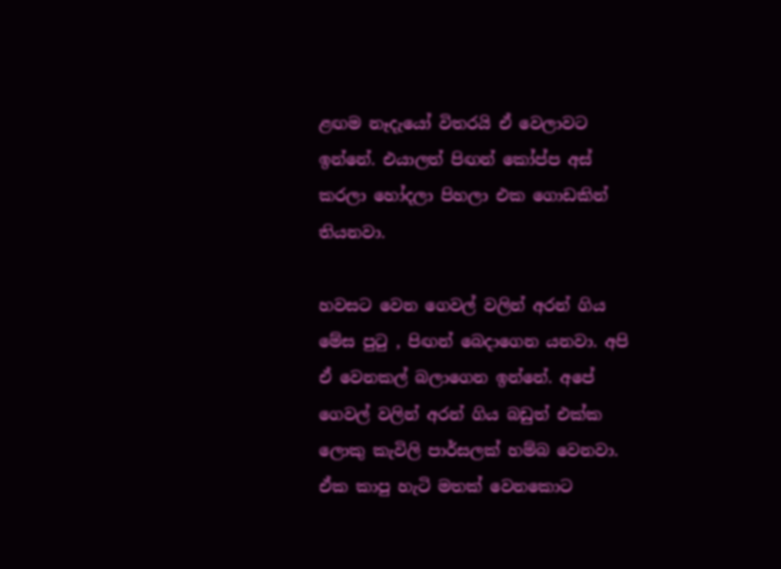ළඟම නෑදැයෝ විතරයි ඒ වෙලාවට ඉන්නේ. එයාලත් පිඟන් කෝප්ප අස් කරලා හෝදලා පිහලා එක ගොඩකින් තියනවා.

හවසට වෙන ගෙවල් වලින් අරන් ගිය මේස පුටු , පිඟන් බෙදාගෙන යනවා. අපි ඒ වෙනකල් බලාගෙන ඉන්නේ. අපේ ගෙවල් වලින් අරන් ගිය බඩුත් එක්ක ලොකු කැවිලි පාර්සලක් හම්බ වෙනවා. ඒක කාපු හැටි මතක් වෙනකොට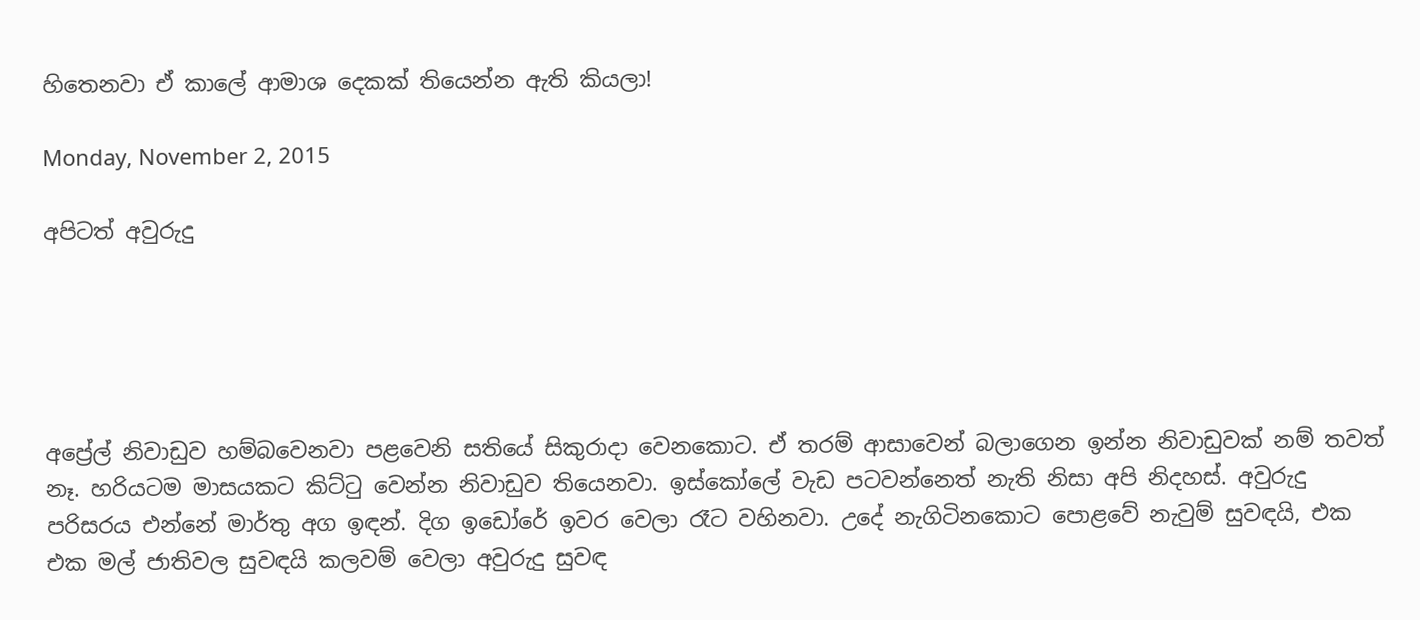හිතෙනවා ඒ කාලේ ආමාශ දෙකක් තියෙන්න ඇති කියලා!

Monday, November 2, 2015

අපිටත් අවුරුදු





අප්‍රේල් නිවාඩුව හම්බවෙනවා පළවෙනි සතියේ සිකුරාදා වෙනකොට. ඒ තරම් ආසාවෙන් බලාගෙන ඉන්න නිවාඩුවක් නම් තවත් නෑ. හරියටම මාසයකට කිට්ටු වෙන්න නිවාඩුව තියෙනවා. ඉස්කෝලේ වැඩ පටවන්නෙත් නැති නිසා අපි නිදහස්. අවුරුදු පරිසරය එන්නේ මාර්තු අග ඉඳන්. දිග ඉඩෝරේ ඉවර වෙලා රෑට වහිනවා. උදේ නැගිටිනකොට පොළවේ නැවුම් සුවඳයි, එක එක මල් ජාතිවල සුවඳයි කලවම් වෙලා අවුරුදු සුවඳ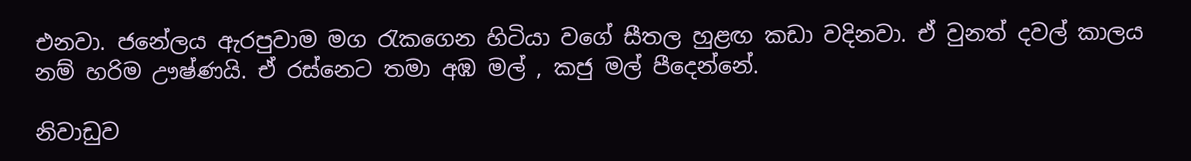එනවා. ජනේලය ඇරපුවාම මග රැකගෙන හිටියා වගේ සීතල හුළඟ කඩා වදිනවා. ඒ වුනත් දවල් කාලය නම් හරිම ඌෂ්ණයි. ඒ රස්නෙට තමා අඹ මල් , කජු මල් පීදෙන්නේ.

නිවාඩුව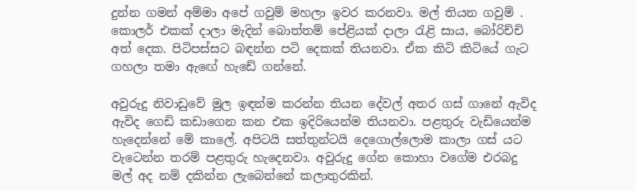දුන්න ගමන් අම්මා අපේ ගවුම් මහලා ඉවර කරනවා. මල් තියන ගවුම් . කොලර් එකක් දාලා මැදින් බොත්තම් පේළියක් දාලා රැළි සාය, බෝරිච්චි අත් දෙක. පිටිපස්සට බඳන්න පටි දෙකක් තියනවා. ඒක කිටි කිටියේ ගැට ගහලා තමා ඇඟේ හැඩේ ගන්නේ.

අවුරුදු නිවාඩුවේ මුල ඉඳන්ම කරන්න තියන දේවල් අතර ගස් ගානේ ඇවිද ඇවිද ගෙඩි කඩාගෙන කන එක ඉදිරියෙන්ම තියනවා. පළතුරු වැඩියෙන්ම හැදෙන්නේ මේ කාලේ. අපිටයි සත්තුන්ටයි දෙගොල්ලොම කාලා ගස් යට වැටෙන්න තරම් පළතුරු හැදෙනවා. අවුරුදු ගේන කොහා වගේම එරබදු මල් අද නම් දකින්න ලැබෙන්නේ කලාතුරකින්.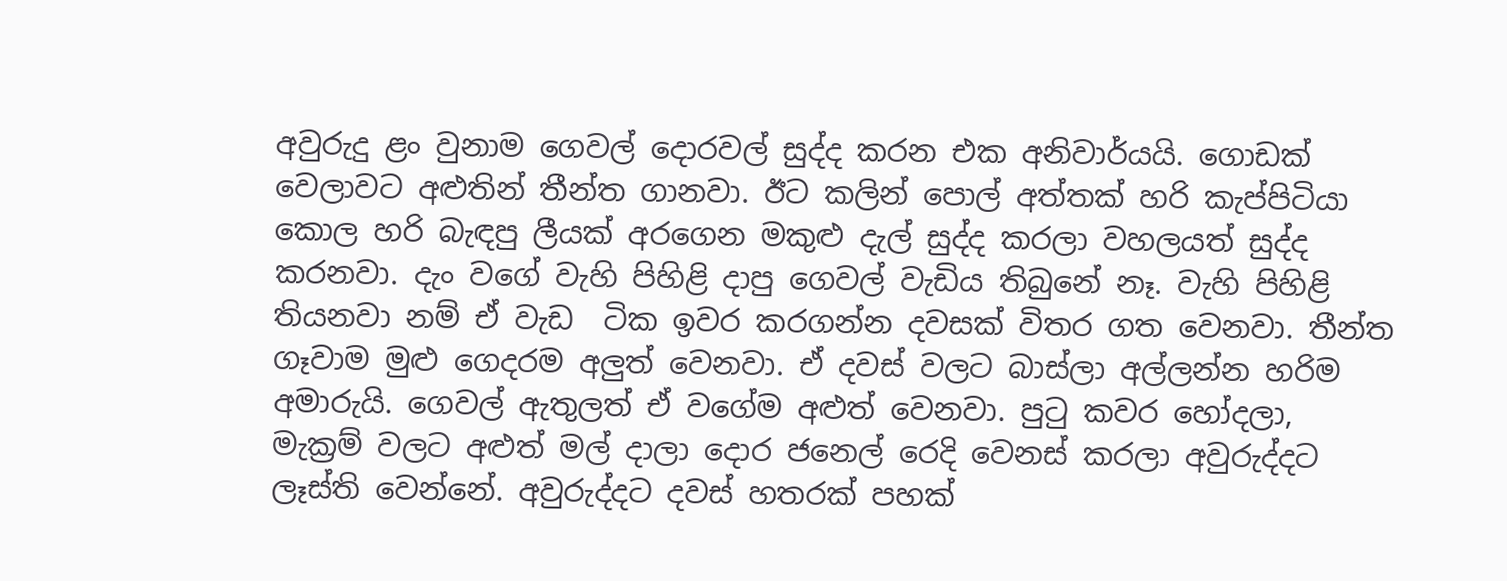අවුරුදු ළං වුනාම ගෙවල් දොරවල් සුද්ද කරන එක අනිවාර්යයි. ගොඩක් වෙලාවට අළුතින් තීන්ත ගානවා. ඊට කලින් පොල් අත්තක් හරි කැප්පිටියා කොල හරි බැඳපු ලීයක් අරගෙන මකුළු දැල් සුද්ද කරලා වහලයත් සුද්ද කරනවා. දැං වගේ වැහි පිහිළි දාපු ගෙවල් වැඩිය තිබුනේ නෑ. වැහි පිහිළි තියනවා නම් ඒ වැඩ  ටික ඉවර කරගන්න දවසක් විතර ගත වෙනවා. තීන්ත ගෑවාම මුළු ගෙදරම අලුත් වෙනවා. ඒ දවස් වලට බාස්ලා අල්ලන්න හරිම අමාරුයි. ගෙවල් ඇතුලත් ඒ වගේම අළුත් වෙනවා. පුටු කවර හෝදලා, මැක්‍රම් වලට අළුත් මල් දාලා දොර ජනෙල් රෙදි වෙනස් කරලා අවුරුද්දට ලෑස්ති වෙන්නේ. අවුරුද්දට දවස් හතරක් පහක්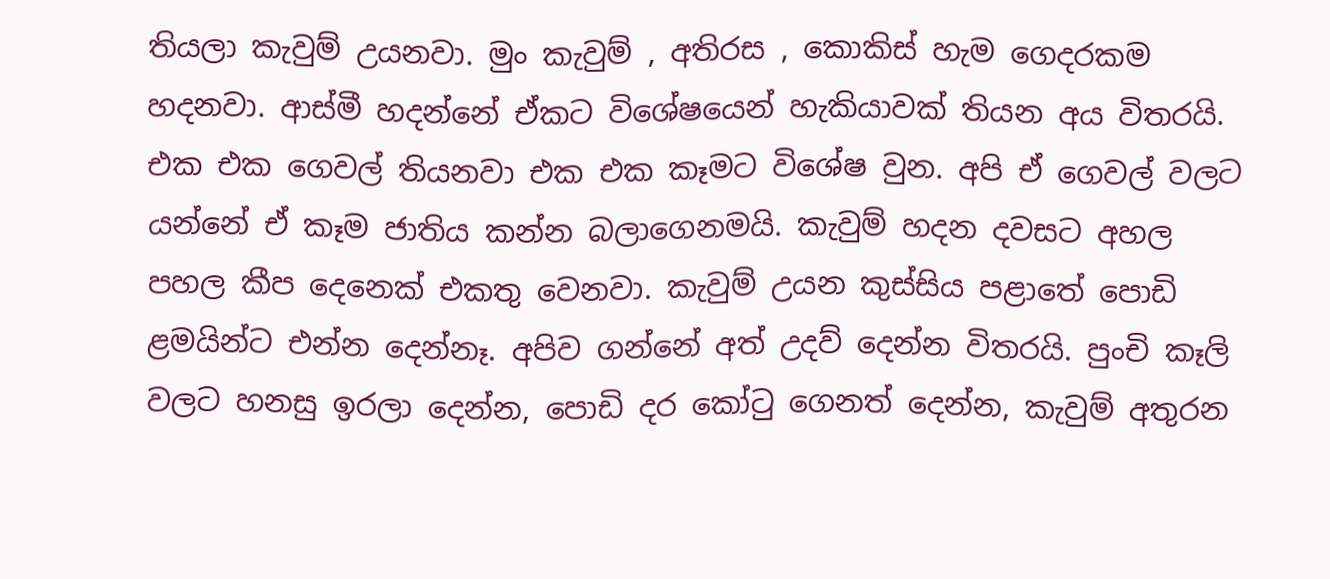තියලා කැවුම් උයනවා. මුං කැවුම් , අතිරස , කොකිස් හැම ගෙදරකම හදනවා. ආස්මී හදන්නේ ඒකට විශේෂයෙන් හැකියාවක් තියන අය විතරයි. එක එක ගෙවල් තියනවා එක එක කෑමට විශේෂ වුන. අපි ඒ ගෙවල් වලට යන්නේ ඒ කෑම ජාතිය කන්න බලාගෙනමයි. කැවුම් හදන දවසට අහල පහල කීප දෙනෙක් එකතු වෙනවා. කැවුම් උයන කුස්සිය පළාතේ පොඩි ළමයින්ට එන්න දෙන්නෑ. අපිව ගන්නේ අත් උදව් දෙන්න විතරයි. පුංචි කෑලි වලට හනසු ඉරලා දෙන්න, පොඩි දර කෝටු ගෙනත් දෙන්න, කැවුම් අතුරන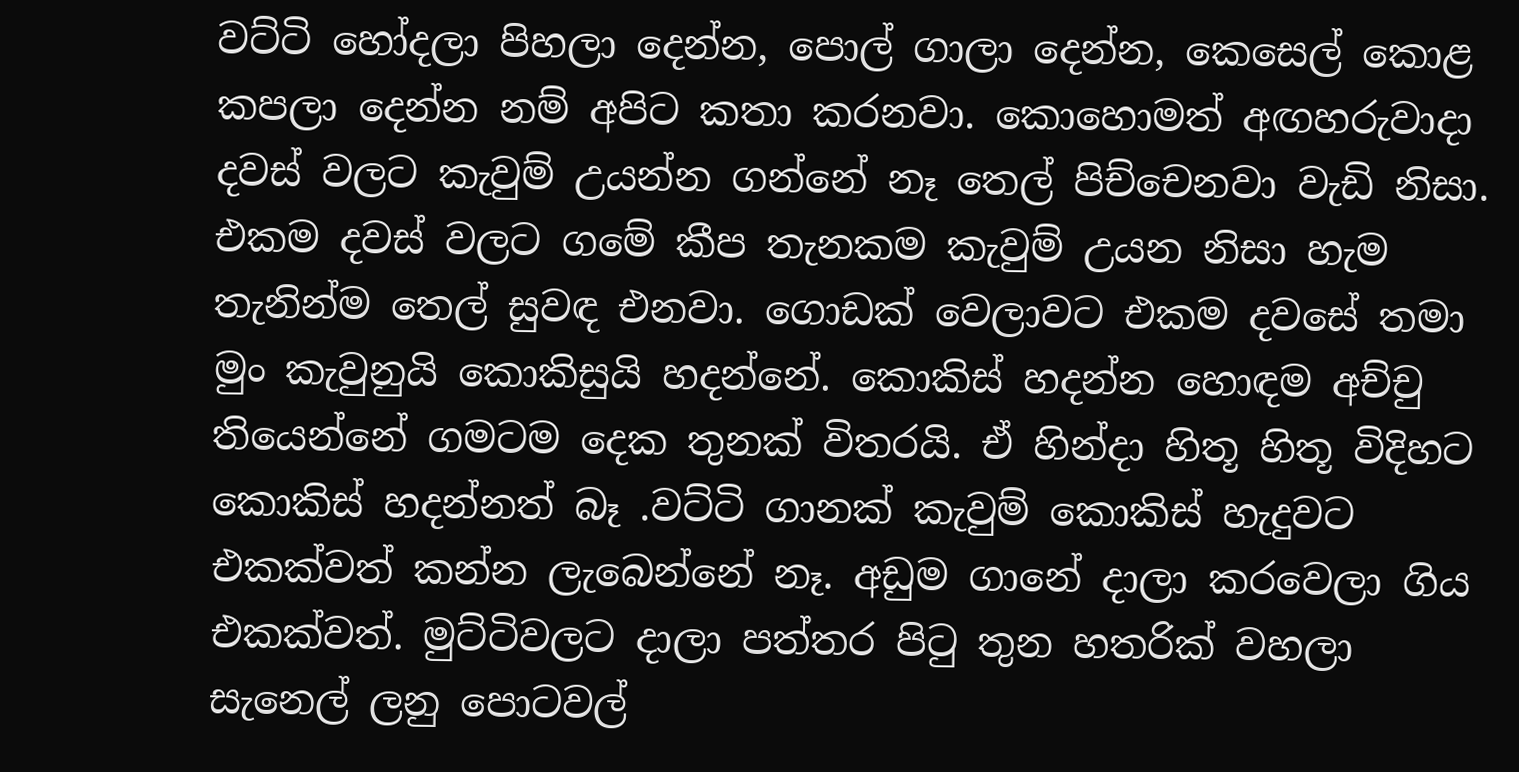වට්ටි හෝදලා පිහලා දෙන්න, පොල් ගාලා දෙන්න, කෙසෙල් කොළ කපලා දෙන්න නම් අපිට කතා කරනවා. කොහොමත් අඟහරුවාදා දවස් වලට කැවුම් උයන්න ගන්නේ නෑ තෙල් පිච්චෙනවා වැඩි නිසා. එකම දවස් වලට ගමේ කීප තැනකම කැවුම් උයන නිසා හැම තැනින්ම තෙල් සුවඳ එනවා. ගොඩක් වෙලාවට එකම දවසේ තමා මුං කැවුනුයි කොකිසුයි හදන්නේ. කොකිස් හදන්න හොඳම අච්චු තියෙන්නේ ගමටම දෙක තුනක් විතරයි. ඒ හින්දා හිතූ හිතූ විදිහට කොකිස් හදන්නත් බෑ .වට්ටි ගානක් කැවුම් කොකිස් හැදුවට එකක්වත් කන්න ලැබෙන්නේ නෑ. අඩුම ගානේ දාලා කරවෙලා ගිය එකක්වත්. මුට්ටිවලට දාලා පත්තර පිටු තුන හතරික් වහලා සැනෙල් ලනු පොටවල්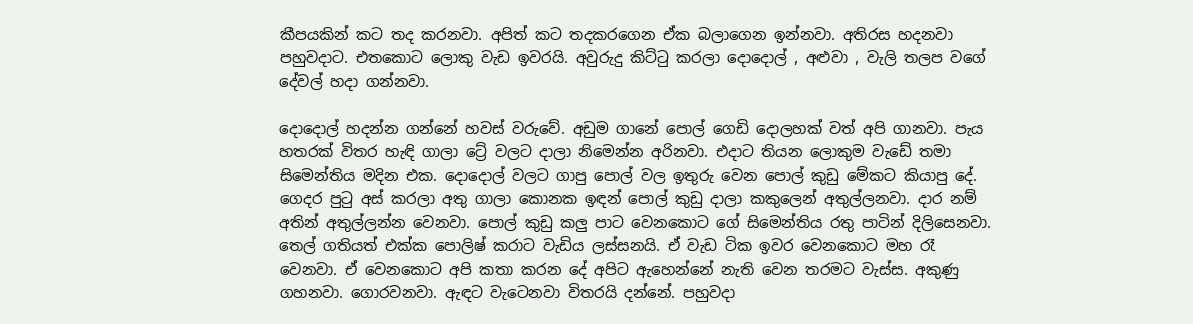කීපයකින් කට තද කරනවා. අපිත් කට තදකරගෙන ඒක බලාගෙන ඉන්නවා. අතිරස හදනවා පහුවදාට. එතකොට ලොකු වැඩ ඉවරයි. අවුරුදු කිට්ටු කරලා දොදොල් , අළුවා , වැලි තලප වගේ දේවල් හදා ගන්නවා.

දොදොල් හදන්න ගන්නේ හවස් වරුවේ. අඩුම ගානේ පොල් ගෙඩි දොලහක් වත් අපි ගානවා. පැය හතරක් විතර හැඳි ගාලා ට්‍රේ වලට දාලා නිමෙන්න අරිනවා. එදාට තියන ලොකුම වැඩේ තමා සිමෙන්තිය මදින එක. දොදොල් වලට ගාපු පොල් වල ඉතුරු වෙන පොල් කුඩු මේකට කියාපු දේ. ගෙදර පුටු අස් කරලා අතු ගාලා කොනක ඉඳන් පොල් කුඩු දාලා කකුලෙන් අතුල්ලනවා. දාර නම් අතින් අතුල්ලන්න වෙනවා. පොල් කුඩු කලු පාට වෙනකොට ගේ සිමෙන්තිය රතු පාටින් දිලිසෙනවා. තෙල් ගතියත් එක්ක පොලිෂ් කරාට වැඩිය ලස්සනයි. ඒ වැඩ ටික ඉවර වෙනකොට මහ රෑ වෙනවා. ඒ වෙනකොට අපි කතා කරන දේ අපිට ඇහෙන්නේ නැති වෙන තරමට වැස්ස. අකුණු ගහනවා. ගොරවනවා. ඇඳට වැටෙනවා විතරයි දන්නේ. පහුවදා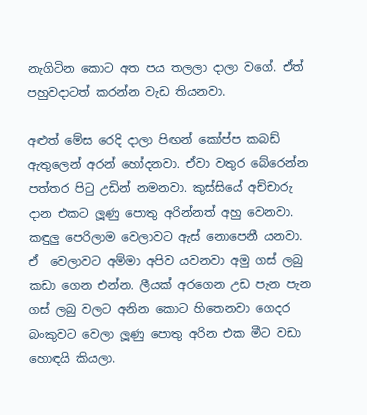නැගිටින කොට අත පය තලලා දාලා වගේ. ඒත් පහුවදාටත් කරන්න වැඩ තියනවා.

අළුත් මේස රෙදි දාලා පිඟන් කෝප්ප කබඩ් ඇතුලෙන් අරන් හෝදනවා. ඒවා වතුර බේරෙන්න පත්තර පිටු උඩින් නමනවා. කුස්සියේ අච්චාරු දාන එකට ලූණු පොතු අරින්නත් අහු වෙනවා. කඳුලු පෙරිලාම වෙලාවට ඇස් නොපෙනී යනවා. ඒ  වෙලාවට අම්මා අපිව යවනවා අමු ගස් ලබු කඩා ගෙන එන්න. ලීයක් අරගෙන උඩ පැන පැන ගස් ලබු වලට අනින කොට හිතෙනවා ගෙදර බංකුවට වෙලා ලූණු පොතු අරින එක මීට වඩා හොඳයි කියලා.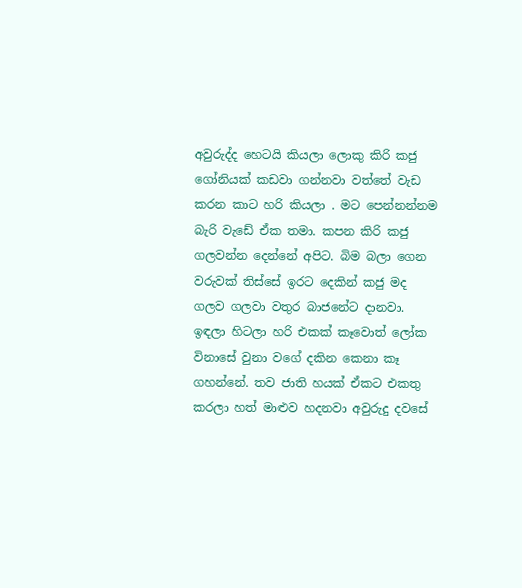අවුරුද්ද හෙටයි කියලා ලොකු කිරි කජු ගෝනියක් කඩවා ගන්නවා වත්තේ වැඩ කරන කාට හරි කියලා . මට පෙන්නන්නම බැරි වැඩේ ඒක තමා. කපන කිරි කජු ගලවන්න දෙන්නේ අපිට. බිම බලා ගෙන වරුවක් තිස්සේ ඉරට දෙකින් කජු මද ගලව ගලවා වතුර බාජනේට දානවා. ඉඳලා හිටලා හරි එකක් කෑවොත් ලෝක විනාසේ වුනා වගේ දකින කෙනා කෑ ගහන්නේ. තව ජාති හයක් ඒකට එකතු කරලා හත් මාළුව හදනවා අවුරුදු දවසේ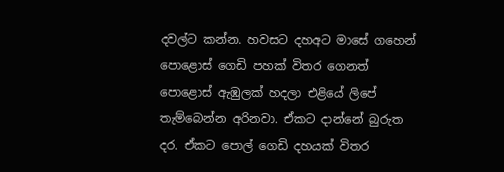දවල්ට කන්න. හවසට දහඅට මාසේ ගහෙන් පොළොස් ගෙඩි පහක් විතර ගෙනත් පොළොස් ඇඹුලක් හදලා එළියේ ලිපේ තැම්බෙන්න අරිනවා. ඒකට දාන්නේ බුරුත දර. ඒකට පොල් ගෙඩි දහයක් විතර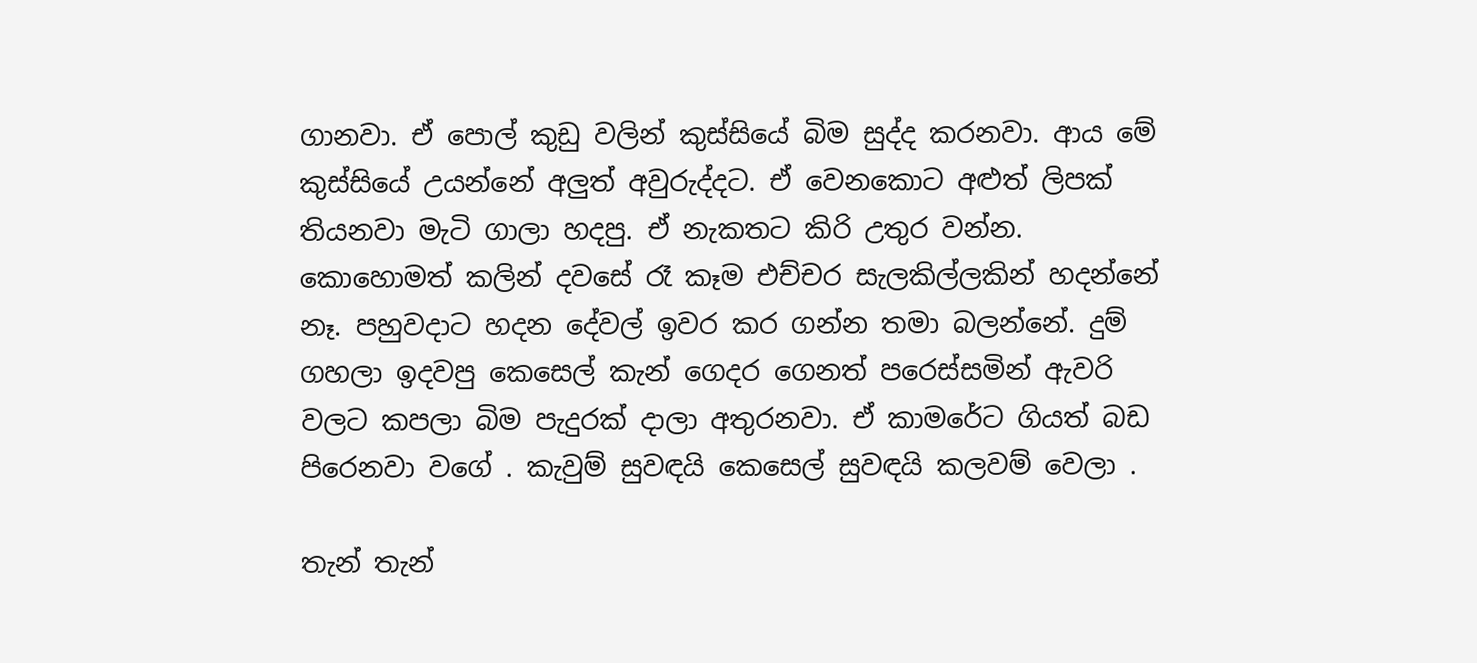ගානවා. ඒ පොල් කුඩු වලින් කුස්සියේ බිම සුද්ද කරනවා. ආය මේ කුස්සියේ උයන්නේ අලුත් අවුරුද්දට. ඒ වෙනකොට අළුත් ලිපක් තියනවා මැටි ගාලා හදපු. ඒ නැකතට කිරි උතුර වන්න. කොහොමත් කලින් දවසේ රෑ කෑම එච්චර සැලකිල්ලකින් හදන්නේ නෑ. පහුවදාට හදන දේවල් ඉවර කර ගන්න තමා බලන්නේ. දුම් ගහලා ඉදවපු කෙසෙල් කැන් ගෙදර ගෙනත් පරෙස්සමින් ඇවරි වලට කපලා බිම පැදුරක් දාලා අතුරනවා. ඒ කාමරේට ගියත් බඩ පිරෙනවා වගේ . කැවුම් සුවඳයි කෙසෙල් සුවඳයි කලවම් වෙලා .

තැන් තැන්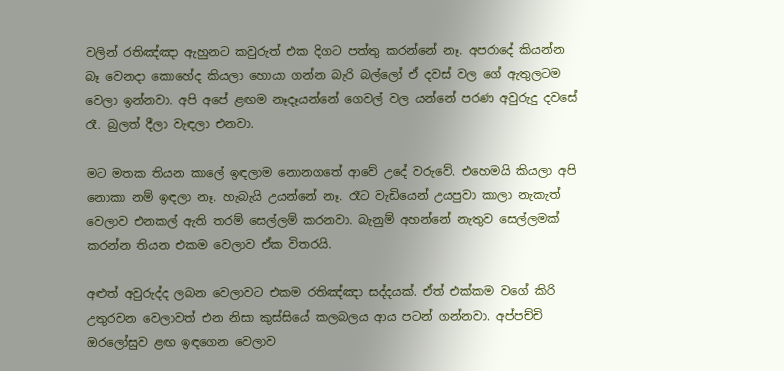වලින් රතිඤ්ඤා ඇහුනට කවුරුත් එක දිගට පත්තු කරන්නේ නෑ. අපරාදේ කියන්න බෑ වෙනදා කොහේද කියලා හොයා ගන්න බැරි බල්ලෝ ඒ දවස් වල ගේ ඇතුලටම වෙලා ඉන්නවා. අපි අපේ ළඟම නෑදෑයන්නේ ගෙවල් වල යන්නේ පරණ අවුරුදු දවසේ රෑ. බුලත් දීලා වැඳලා එනවා.

මට මතක තියන කාලේ ඉඳලාම නොනගතේ ආවේ උදේ වරුවේ. එහෙමයි කියලා අපි නොකා නම් ඉඳලා නෑ. හැබැයි උයන්නේ නෑ. රෑට වැඩියෙන් උයපුවා කාලා නැකැත් වෙලාව එනකල් ඇති තරම් සෙල්ලම් කරනවා. බැනුම් අහන්නේ නැතුව සෙල්ලමක් කරන්න තියන එකම වෙලාව ඒක විතරයි.

අළුත් අවුරුද්ද ලබන වෙලාවට එකම රතිඤ්ඤා සද්දයක්. ඒත් එක්කම වගේ කිරි උතුරවන වෙලාවත් එන නිසා කුස්සියේ කලබලය ආය පටන් ගන්නවා. අප්පච්චි ඔරලෝසුව ළඟ ඉඳගෙන වෙලාව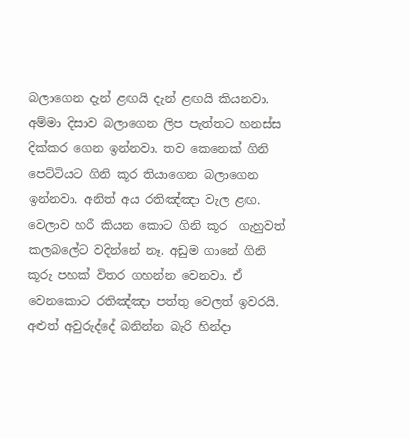බලාගෙන දැන් ළඟයි දැන් ළඟයි කියනවා. අම්මා දිසාව බලාගෙන ලිප පැත්තට හනස්ස දික්කර ගෙන ඉන්නවා. තව කෙනෙක් ගිනි පෙට්ටියට ගිනි කූර තියාගෙන බලාගෙන ඉන්නවා. අනිත් අය රතිඤ්ඤා වැල ළඟ. වෙලාව හරී කියන කොට ගිනි කූර  ගැහුවත් කලබලේට වදින්නේ නෑ. අඩුම ගානේ ගිනි කූරු පහක් විතර ගහන්න වෙනවා. ඒ වෙනකොට රතිඤ්ඤා පත්තු වෙලත් ඉවරයි. අළුත් අවුරුද්දේ බනින්න බැරි හින්දා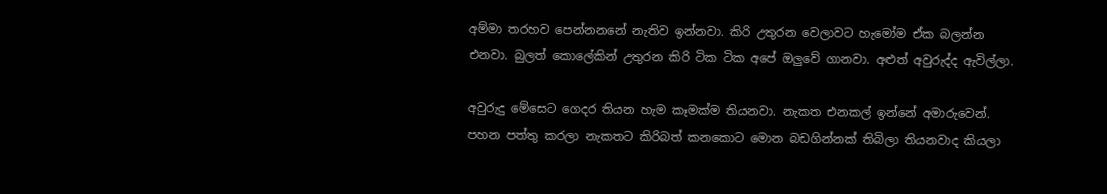අම්මා තරහව පෙන්නනනේ නැතිව ඉන්නවා. කිරි උතුරන වෙලාවට හැමෝම ඒක බලන්න එනවා. බුලත් කොලේකින් උතුරන කිරි ටික ටික අපේ ඔලුවේ ගානවා. අළුත් අවුරුද්ද ඇවිල්ලා.

අවුරුදු මේසෙට ගෙදර තියන හැම කෑමක්ම තියනවා. නැකත එනකල් ඉන්නේ අමාරුවෙන්. පහන පත්තු කරලා නැකතට කිරිබත් කනකොට මොන බඩගින්නක් තිබිලා තියනවාද කියලා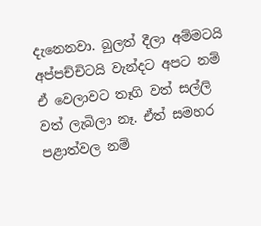දැනෙනවා. බුලත් දීලා අම්මටයි අප්පච්චිටයි වැන්දට අපට නම් ඒ වෙලාවට තෑගි වත් සල්ලි වත් ලැබිලා නෑ. ඒත් සමහර පළාත්වල නම්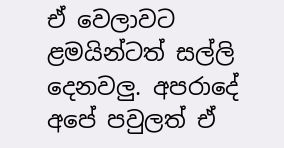ඒ වෙලාවට ළමයින්ටත් සල්ලි දෙනවලු. අපරාදේ අපේ පවුලත් ඒ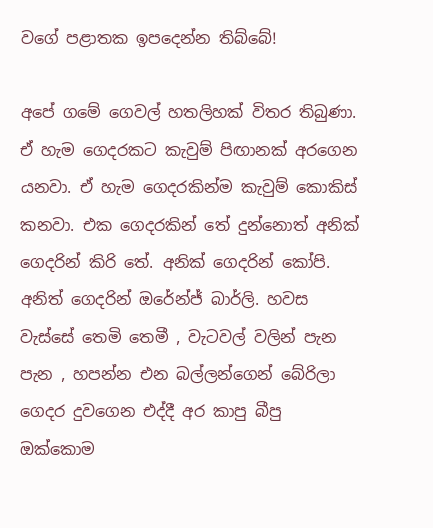වගේ පළාතක ඉපදෙන්න තිබ්බේ!

අපේ ගමේ ගෙවල් හතලිහක් විතර තිබුණා. ඒ හැම ගෙදරකට කැවුම් පිඟානක් අරගෙන යනවා. ඒ හැම ගෙදරකින්ම කැවුම් කොකිස් කනවා. එක ගෙදරකින් තේ දුන්නොත් අනික් ගෙදරින් කිරි තේ. අනික් ගෙදරින් කෝපි. අනිත් ගෙදරින් ඔරේන්ජ් බාර්ලි. හවස වැස්සේ තෙමි තෙමී , වැටවල් වලින් පැන පැන , හපන්න එන බල්ලන්ගෙන් බේරිලා ගෙදර දුවගෙන එද්දී අර කාපු බීපු ඔක්කොම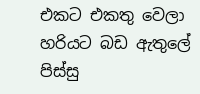එකට එකතු වෙලා හරියට බඩ ඇතුලේ පිස්සු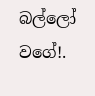බල්ලෝ වගේ!.